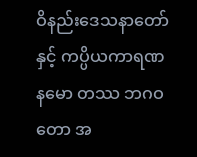ဝိနည်းဒေသနာတော်နှင့် ကပ္ပိယကာရဏ
နမော တဿ ဘဂဝတော အ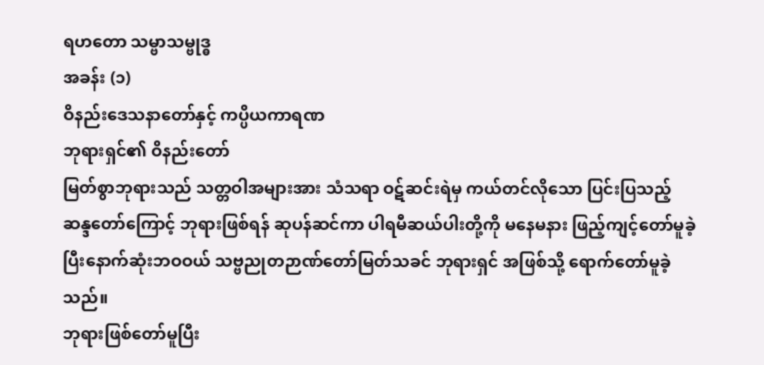ရဟတော သမ္ဗာသမ္ဗုဒ္ဓ
အခန်း (၁)
ဝိနည်းဒေသနာတော်နှင့် ကပ္ပိယကာရဏ
ဘုရားရှင်၏ ဝိနည်းတော်
မြတ်စွာဘုရားသည် သတ္တဝါအများအား သံသရာ ဝဋ်ဆင်းရဲမှ ကယ်တင်လိုသော ပြင်းပြသည့် ဆန္ဒတော်ကြောင့် ဘုရားဖြစ်ရန် ဆုပန်ဆင်ကာ ပါရမီဆယ်ပါးတို့ကို မနေမနား ဖြည့်ကျင့်တော်မူခဲ့ပြီးနောက်ဆုံးဘဝဝယ် သဗ္ဗညုတဉာဏ်တော်မြတ်သခင် ဘုရားရှင် အဖြစ်သို့ ရောက်တော်မူခဲ့သည်။
ဘုရားဖြစ်တော်မူပြီး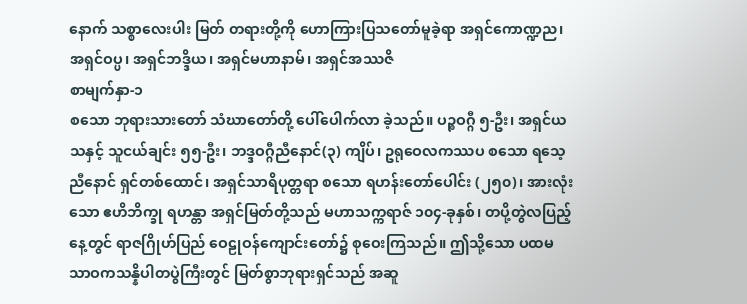နောက် သစ္စာလေးပါး မြတ် တရားတို့ကို ဟောကြားပြသတော်မူခဲ့ရာ အရှင်ကောဏ္ဍည၊ အရှင်ဝပ္ပ၊ အရှင်ဘဒ္ဒိယ၊ အရှင်မဟာနာမ်၊ အရှင်အဿဇိ
စာမျက်နှာ-၁
စသော ဘုရားသားတော် သံဃာတော်တို့ ပေါ်ပေါက်လာ ခဲ့သည်။ ပဉ္စဝဂ္ဂီ ၅-ဦး၊ အရှင်ယသနှင့် သူငယ်ချင်း ၅၅-ဦး၊ ဘဒ္ဒဝဂ္ဂီညီနောင်(၃) ကျိပ်၊ ဥရုဝေလကဿပ စသော ရသေ့ ညီနောင် ရှင်တစ်ထောင်၊ အရှင်သာရိပုတ္တရာ စသော ရဟန်းတော်ပေါင်း (၂၅၀)၊ အားလုံးသော ဧဟိဘိက္ခု ရဟန္တာ အရှင်မြတ်တို့သည် မဟာသက္ကရာဇ် ၁၀၄-ခုနှစ်၊ တပို့တွဲလပြည့် နေ့တွင် ရာဇဂြိုဟ်ပြည် ဝေဠုဝန်ကျောင်းတော်၌ စုဝေးကြသည်။ ဤသို့သော ပထမ သာဝကသန္နိပါတပွဲကြီးတွင် မြတ်စွာဘုရားရှင်သည် အဆူ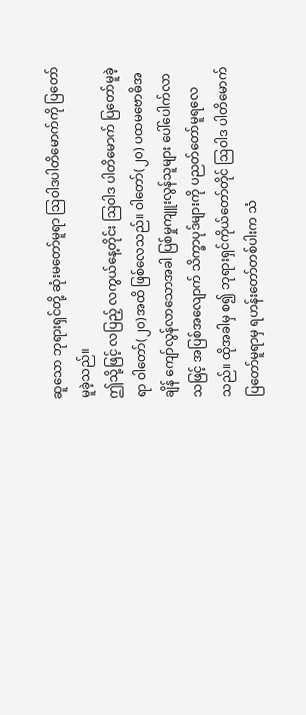ဆူသော ဘုရားရှင်တို့ ဆုံးမတော်မူရာ ဩဝါဒပါတိမောက်ကို ပြတော်မူခဲ့သည်။
ဤသို့ဖြင့် လပြည့် လကွယ်နေ့တိုင်း ဩဝါဒ ပါတိမောက် ပြတော်မူခဲ့ရာ ဝါတော်(၂၀)အထိ ဖြစ်လေသည်။ ဝါတော်(၂၀) ပထမဗောဓိအချိန် ကျော်လွန်လာသောအခါ ပြစ်မှုကျူးလွန်သူများ ပေါ်ပေါက်လာသဖြင့် အပြစ်အလျောက် သိက္ခာပုဒ်များကို ပညတ်တော်မူရလေသည်။ ထိုအခါမှ စ၍ ဘုရားရှင်ကိုယ်တော်တိုင် ဩဝါဒ ပါတိမောက် ပြတော်မူရာမှ ရဟန်းတော်တစ်ပါးက သံ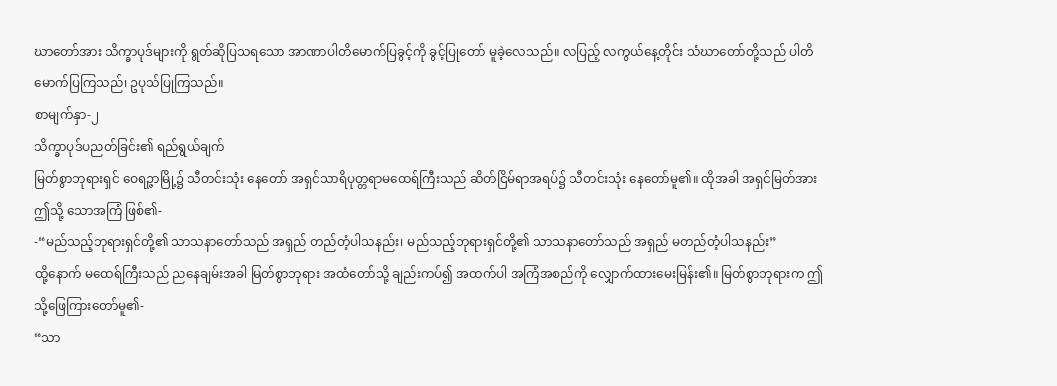ဃာတော်အား သိက္ခာပုဒ်များကို ရွတ်ဆိုပြသရသော အာဏာပါတိမောက်ပြခွင့်ကို ခွင့်ပြုတော် မူခဲ့လေသည်။ လပြည့် လကွယ်နေ့တိုင်း သံဃာတော်တို့သည် ပါတိမောက်ပြကြသည်၊ ဥပုသ်ပြုကြသည်။
စာမျက်နှာ-၂
သိက္ခာပုဒ်ပညတ်ခြင်း၏ ရည်ရွယ်ချက်
မြတ်စွာဘုရားရှင် ဝေရဉ္ဇာမြို့၌ သီတင်းသုံး နေတော် အရှင်သာရိပုတ္တရာမထေရ်ကြီးသည် ဆိတ်ငြိမ်ရာအရပ်၌ သီတင်းသုံး နေတော်မူ၏။ ထိုအခါ အရှင်မြတ်အား ဤသို့ သောအကြံ ဖြစ်၏-
-“မည်သည့်ဘုရားရှင်တို့၏ သာသနာတော်သည် အရှည် တည်တံ့ပါသနည်း၊ မည်သည့်ဘုရားရှင်တို့၏ သာသနာတော်သည် အရှည် မတည်တံ့ပါသနည်း”
ထို့နောက် မထေရ်ကြီးသည် ညနေချမ်းအခါ မြတ်စွာဘုရား အထံတော်သို့ ချည်းကပ်၍ အထက်ပါ အကြံအစည်ကို လျှောက်ထားမေးမြန်း၏။ မြတ်စွာဘုရားက ဤသို့ဖြေကြားတော်မူ၏-
“သာ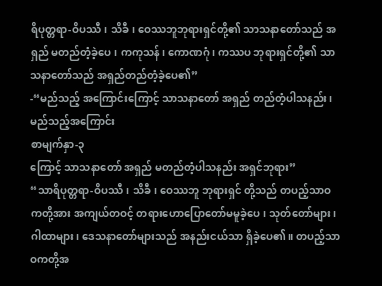ရိပုတ္တရာ-ဝိပဿီ၊ သိခီ၊ ဝေဿဘူဘုရားရှင်တို့၏ သာသနာတော်သည် အရှည် မတည်တံ့ခဲ့ပေ၊ ကကုသန်၊ ကောဏဂုံ၊ ကဿပ ဘုရားရှင်တို့၏ သာသနာတော်သည် အရှည်တည်တံ့ခဲ့ပေ၏”
-“မည်သည့် အကြောင်းကြောင့် သာသနာတော် အရှည် တည်တံ့ပါသနည်း၊ မည်သည့်အကြောင်း
စာမျက်နှာ-၃
ကြောင့် သာသနာတော် အရှည် မတည်တံ့ပါသနည်း အရှင်ဘုရား”
“သာရိပုတ္တရာ-ဝိပဿီ၊ သိခီ၊ ဝေဿဘူ ဘုရားရှင် တို့သည် တပည့်သာဝကတို့အား အကျယ်တဝင့် တရားဟောပြောတော်မမူခဲ့ပေ၊ သုတ်တော်များ၊ ဂါထာများ၊ ဒေသနာတော်များသည် အနည်းငယ်သာ ရှိခဲ့ပေ၏။ တပည့်သာဝကတို့အ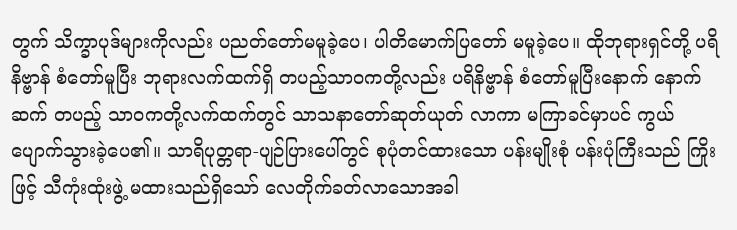တွက် သိက္ခာပုဒ်များကိုလည်း ပညတ်တော်မမူခဲ့ပေ၊ ပါတိမောက်ပြတော် မမူခဲ့ပေ။ ထိုဘုရားရှင်တို့ ပရိနိဗ္ဗာန် စံတော်မူပြီး ဘုရားလက်ထက်ရှိ တပည့်သာဝကတို့လည်း ပရိနိဗ္ဗာန် စံတော်မူပြီးနောက် နောက်ဆက် တပည့် သာဝကတို့လက်ထက်တွင် သာသနာတော်ဆုတ်ယုတ် လာကာ မကြာခင်မှာပင် ကွယ်ပျောက်သွားခဲ့ပေ၏။ သာရိပုတ္တရာ-ပျဉ်ပြားပေါ်တွင် စုပုံတင်ထားသော ပန်းမျိုးစုံ ပန်းပုံကြီးသည် ကြိုးဖြင့် သီကုံးထုံးဖွဲ့ မထားသည်ရှိသော် လေတိုက်ခတ်လာသောအခါ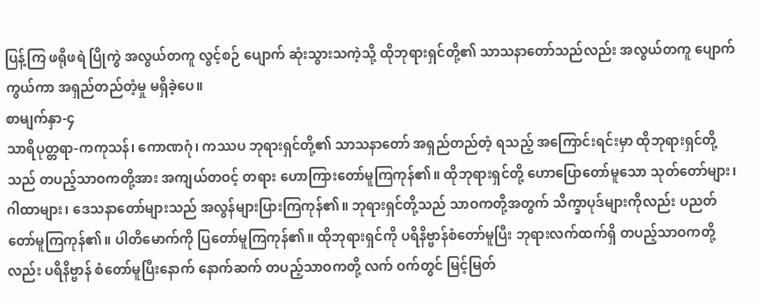ပြန့်ကြ ဖရိုဖရဲ ပြိုကွဲ အလွယ်တကူ လွင့်စဉ် ပျောက် ဆုံးသွားသကဲ့သို့ ထိုဘုရားရှင်တို့၏ သာသနာတော်သည်လည်း အလွယ်တကူ ပျောက်ကွယ်ကာ အရှည်တည်တံ့မှု မရှိခဲ့ပေ။
စာမျက်နှာ-၄
သာရိပုတ္တရာ-ကကုသန်၊ ကောဏဂုံ၊ ကဿပ ဘုရားရှင်တို့၏ သာသနာတော် အရှည်တည်တံ့ ရသည့် အကြောင်းရင်းမှာ ထိုဘုရားရှင်တို့သည် တပည့်သာဝကတို့အား အကျယ်တဝင့် တရား ဟောကြားတော်မူကြကုန်၏။ ထိုဘုရားရှင်တို့ ဟောပြောတော်မူသော သုတ်တော်များ၊ ဂါထာများ၊ ဒေသနာတော်များသည် အလွန်များပြားကြကုန်၏။ ဘုရားရှင်တို့သည် သာဝကတို့အတွက် သိက္ခာပုဒ်များကိုလည်း ပညတ်တော်မူကြကုန်၏။ ပါတိမောက်ကို ပြတော်မူကြကုန်၏။ ထိုဘုရားရှင်ကို ပရိနိဗ္ဗာန်စံတော်မူပြီး ဘုရားလက်ထက်ရှိ တပည့်သာဝကတို့လည်း ပရိနိဗ္ဗာန် စံတော်မူပြီးနောက် နောက်ဆက် တပည့်သာဝကတို့ လက် ဝက်တွင် မြင့်မြတ်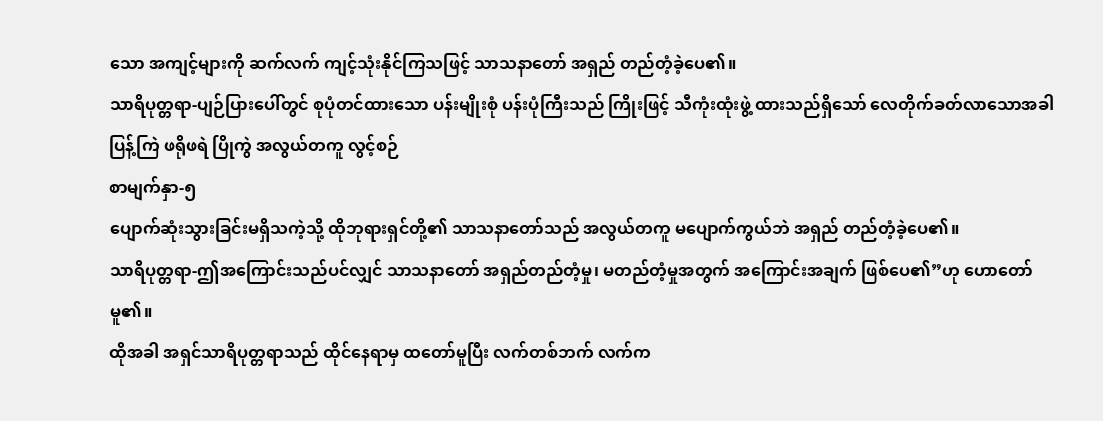သော အကျင့်များကို ဆက်လက် ကျင့်သုံးနိုင်ကြသဖြင့် သာသနာတော် အရှည် တည်တံ့ခဲ့ပေ၏။
သာရိပုတ္တရာ-ပျဉ်ပြားပေါ်တွင် စုပုံတင်ထားသော ပန်းမျိုးစုံ ပန်းပုံကြီးသည် ကြိုးဖြင့် သီကုံးထုံးဖွဲ့ ထားသည်ရှိသော် လေတိုက်ခတ်လာသောအခါ ပြန့်ကြဲ ဖရိုဖရဲ ပြိုကွဲ အလွယ်တကူ လွင့်စဉ်
စာမျက်နှာ-၅
ပျောက်ဆုံးသွားခြင်းမရှိသကဲ့သို့ ထိုဘုရားရှင်တို့၏ သာသနာတော်သည် အလွယ်တကူ မပျောက်ကွယ်ဘဲ အရှည် တည်တံ့ခဲ့ပေ၏။
သာရိပုတ္တရာ-ဤအကြောင်းသည်ပင်လျှင် သာသနာတော် အရှည်တည်တံ့မှု၊ မတည်တံ့မှုအတွက် အကြောင်းအချက် ဖြစ်ပေ၏”ဟု ဟောတော်မူ၏။
ထိုအခါ အရှင်သာရိပုတ္တရာသည် ထိုင်နေရာမှ ထတော်မူပြီး လက်တစ်ဘက် လက်က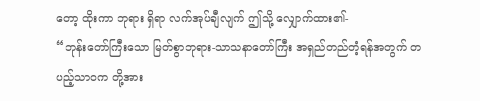တော့ ထိုးကာ ဘုရား ရှိရာ လက်အုပ်ချီလျက် ဤသို့ လျှောက်ထား၏-
“ဘုန်းတော်ကြီးသော မြတ်စွာဘုရား-သာသနာတော်ကြီး အရှည်တည်တံ့ရန်အတွက် တပည့်သာဝက တို့အား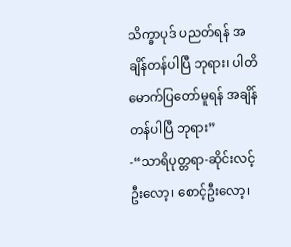သိက္ခာပုဒ် ပညတ်ရန် အချိန်တန်ပါပြီ ဘုရား၊ ပါတိမောက်ပြတော်မူရန် အချိန်တန်ပါပြီ ဘုရား”
-“သာရိပုတ္တရာ-ဆိုင်းလင့်ဦးလော့၊ စောင့်ဦးလော့၊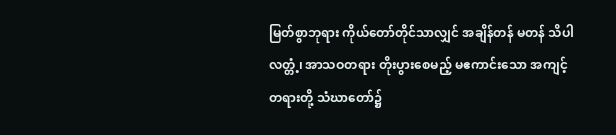မြတ်စွာဘုရား ကိုယ်တော်တိုင်သာလျှင် အချိန်တန် မတန် သိပါလတ္တံ့၊ အာသဝတရား တိုးပွားစေမည့် မဧကာင်းသော အကျင့်တရားတို့ သံဃာတော်၌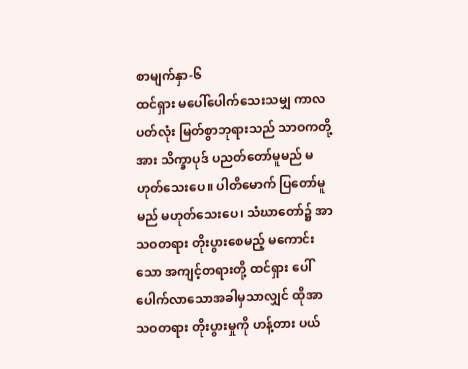စာမျက်နှာ-၆
ထင်ရှား မပေါ်ပေါက်သေးသမျှ ကာလပတ်လုံး မြတ်စွာဘုရားသည် သာဝကတို့အား သိက္ခာပုဒ် ပညတ်တော်မူမည် မဟုတ်သေးပေ။ ပါတိမောက် ပြတော်မူမည် မဟုတ်သေးပေ၊ သံဃာတော်၌ အာသဝတရား တိုးပွားစေမည့် မကောင်းသော အကျင့်တရားတို့ ထင်ရှား ပေါ်ပေါက်လာသောအခါမှသာလျှင် ထိုအာသဝတရား တိုးပွားမှုကို ဟန့်တား ပယ်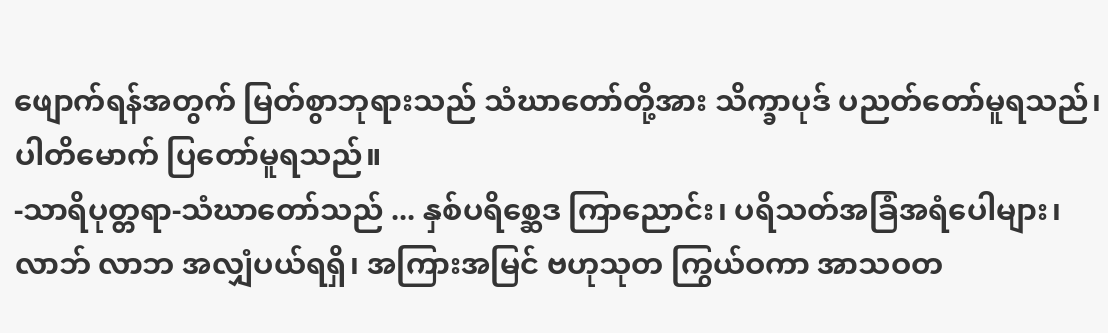ဖျောက်ရန်အတွက် မြတ်စွာဘုရားသည် သံဃာတော်တို့အား သိက္ခာပုဒ် ပညတ်တော်မူရသည်၊ ပါတိမောက် ပြတော်မူရသည်။
-သာရိပုတ္တရာ-သံဃာတော်သည် ... နှစ်ပရိစ္ဆေဒ ကြာညောင်း၊ ပရိသတ်အခြံအရံပေါများ၊ လာဘ် လာဘ အလျှံပယ်ရရှိ၊ အကြားအမြင် ဗဟုသုတ ကြွယ်ဝကာ အာသဝတ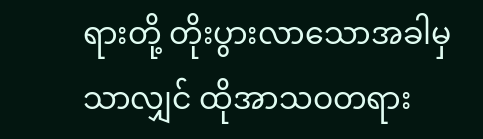ရားတို့ တိုးပွားလာသောအခါမှသာလျှင် ထိုအာသဝတရား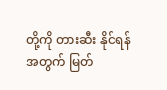တို့ကို တားဆီး နိုင်ရန်အတွက် မြတ်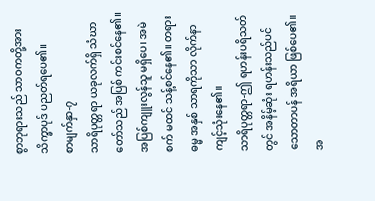စွာဘုရားသည် သာဝကတို့အား သိက္ခာပုဒ် ပညတ်ရပေ၏။
စာမျက်နှာ-၇
သာရိပုတ္တရာ ယခုလက်ရှိ သံဃာတော်သည် အပြစ် ကင်းစင်နေ၏။ အပြစ်ကျူးလွန်သူ မရှိပေ၊ အမဲစက် မထင် သန့်စင်နေ၏။ တရားဓမ္မ အနှစ် သာရကိုသာ လိုက်နာကျင့်သုံးနေ၏။
သာရိပုတ္တရာ-ဤ ရဟန်းပရိသတ်တွင် အနိမ့်ဆုံး ရဟန်းသည်ပင် သောတာပန် အရိယာ ဖြစ်ပေ၏။ အ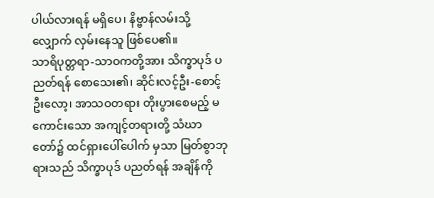ပါယ်လားရန် မရှိပေ၊ နိဗ္ဗာန်လမ်းသို့ လျှောက် လှမ်းနေသူ ဖြစ်ပေ၏။
သာရိပုတ္တရာ-သာဝကတို့အား သိက္ခာပုဒ် ပညတ်ရန် စောသေး၏၊ ဆိုင်းလင့်ဦး-စောင့်ဦးလော့၊ အာသဝတရား တိုးပွားစေမည့် မကောင်းသော အကျင့်တရားတို့ သံဃာတော်၌ ထင်ရှားပေါ်ပေါက် မှသာ မြတ်စွာဘုရားသည် သိက္ခာပုဒ် ပညတ်ရန် အချိန်ကို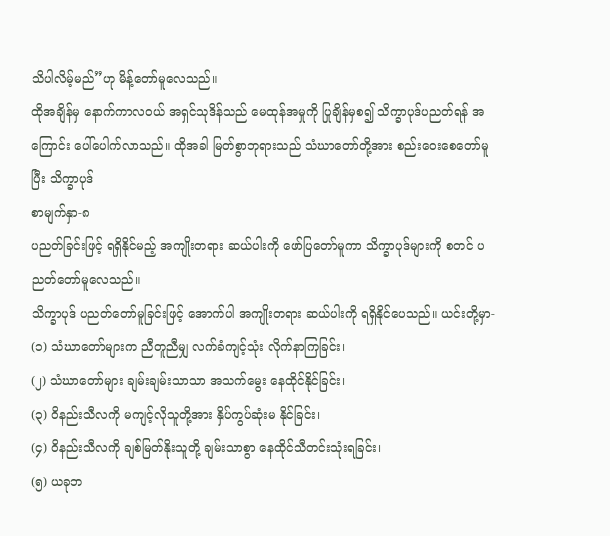သိပါလိမ့်မည်”ဟု မိန့်တော်မူလေသည်။
ထိုအချိန်မှ နောက်ကာလဝယ် အရှင်သုဒိန်သည် မေထုန်အမှုကို ပြုချိန်မှစ၍ သိက္ခာပုဒ်ပညတ်ရန် အကြောင်း ပေါ်ပေါက်လာသည်။ ထိုအခါ မြတ်စွာဘုရားသည် သံဃာတော်တို့အား စည်းဝေးစေတော်မူပြီး သိက္ခာပုဒ်
စာမျက်နှာ-၈
ပညတ်ခြင်းဖြင့် ရရှိနိုင်မည့် အကျိုးတရား ဆယ်ပါးကို ဖော်ပြတော်မူကာ သိက္ခာပုဒ်များကို စတင် ပညတ်တော်မူလေသည်။
သိက္ခာပုဒ် ပညတ်တော်မူခြင်းဖြင့် အောက်ပါ အကျိုးတရား ဆယ်ပါးကို ရရှိနိုင်ပေသည်။ ယင်းတို့မှာ-
(၁) သံဃာတော်များက ညီတူညီမျှ လက်ခံကျင့်သုံး လိုက်နာကြခြင်း၊
(၂) သံဃာတော်များ ချမ်းချမ်းသာသာ အသက်မွေး နေထိုင်နိုင်ခြင်း၊
(၃) ဝိနည်းသီလကို မကျင့်လိုသူတို့အား နှိပ်ကွပ်ဆုံးမ နိုင်ခြင်း၊
(၄) ဝိနည်းသီလကို ချစ်မြတ်နိုးသူတို့ ချမ်းသာစွာ နေထိုင်သီတင်းသုံးရခြင်း၊
(၅) ယခုဘ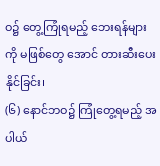ဝ၌ တွေ့ကြုံရမည့် ဘေးရန်များကို မဖြစ်တွေ အောင် တားဆီးပေးနိုင်ခြင်း၊
(၆) နောင်ဘဝ၌ ကြုံတွေ့ရမည့် အပါယ်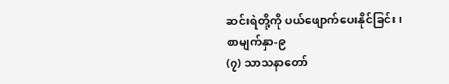ဆင်းရဲတို့ကို ပယ်ဖျောက်ပေးနိုင်ခြင်း၊
စာမျက်နှာ-၉
(၇) သာသနာတော်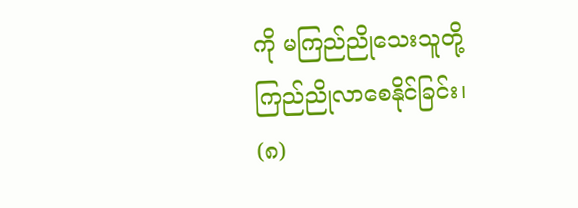ကို မကြည်ညိုသေးသူတို့ ကြည်ညိုလာစေနိုင်ခြင်း၊
(၈)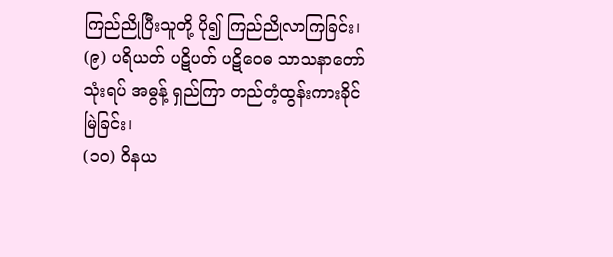ကြည်ညိုပြီးသူတို့ ပို၍ ကြည်ညိုလာကြခြင်း၊
(၉) ပရိယတ် ပဋိပတ် ပဋိဝေဓ သာသနာတော်သုံးရပ် အဓွန့် ရှည်ကြာ တည်တံ့ထွန်းကားခိုင်မြဲခြင်း၊
(၁၀) ဝိနယ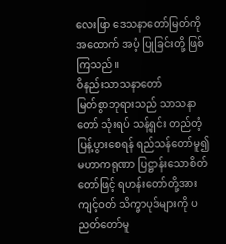လေးဖြာ ဒေသနာတော်မြတ်ကို အထောက် အပံ့ ပြုခြင်းတို့ ဖြစ်ကြသည်။
ဝိနည်းသာသနာတော်
မြတ်စွာဘုရားသည် သာသနာတော် သုံးရပ် သန့်ရှင်း တည်တံ့ပြန့်ပွားစေရန် ရည်သန်တော်မူ၍ မဟာကရုဏာ ပြဋ္ဌာန်းသောစိတ်တော်ဖြင့် ရဟန်းတော်တို့အား ကျင့်ဝတ် သိက္ခာပုဒ်များကို ပညတ်တော်မူ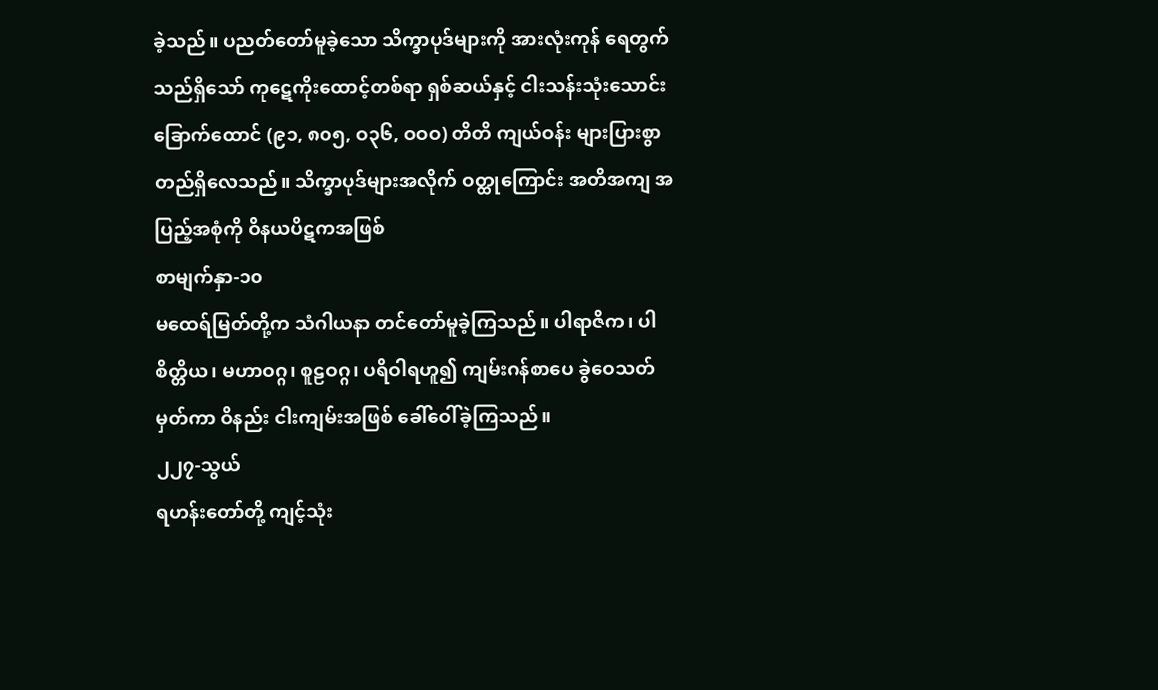ခဲ့သည်။ ပညတ်တော်မူခဲ့သော သိက္ခာပုဒ်များကို အားလုံးကုန် ရေတွက်သည်ရှိသော် ကုဋေကိုးထောင့်တစ်ရာ ရှစ်ဆယ်နှင့် ငါးသန်းသုံးသောင်း ခြောက်ထောင် (၉၁, ၈၀၅, ဝ၃၆, ဝဝဝ) တိတိ ကျယ်ဝန်း များပြားစွာ တည်ရှိလေသည်။ သိက္ခာပုဒ်များအလိုက် ဝတ္ထုကြောင်း အတိအကျ အပြည့်အစုံကို ဝိနယပိဋကအဖြစ်
စာမျက်နှာ-၁၀
မထေရ်မြတ်တို့က သံဂါယနာ တင်တော်မူခဲ့ကြသည်။ ပါရာဇိက၊ ပါစိတ္တိယ၊ မဟာဝဂ္ဂ၊ စူဠဝဂ္ဂ၊ ပရိဝါရဟူ၍ ကျမ်းဂန်စာပေ ခွဲဝေသတ်မှတ်ကာ ဝိနည်း ငါးကျမ်းအဖြစ် ခေါ်ဝေါ်ခဲ့ကြသည်။
၂၂၇-သွယ်
ရဟန်းတော်တို့ ကျင့်သုံး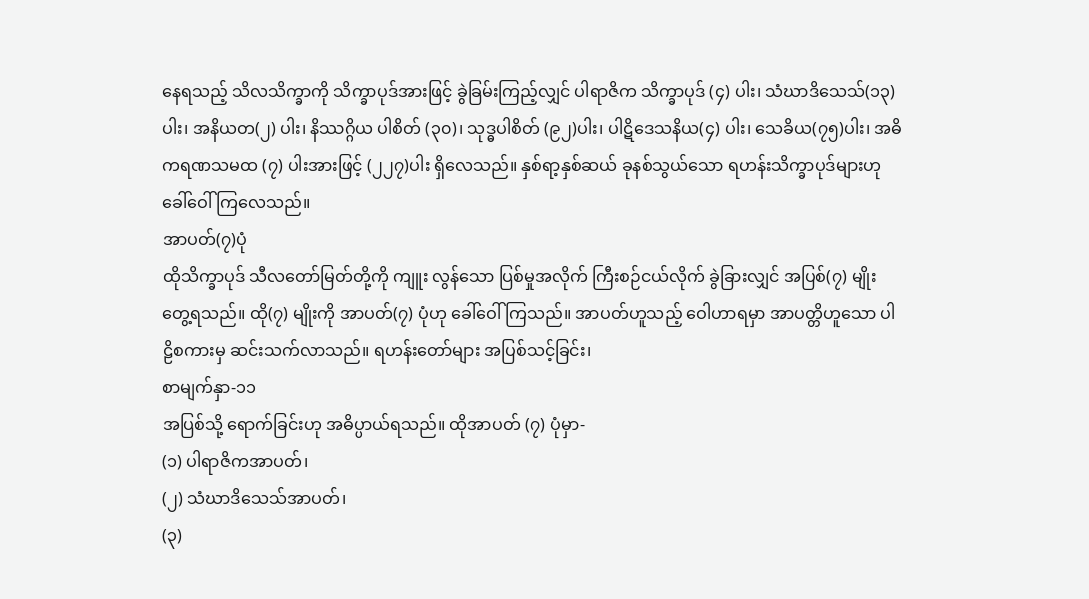နေရသည့် သိလသိက္ခာကို သိက္ခာပုဒ်အားဖြင့် ခွဲခြမ်းကြည့်လျှင် ပါရာဇိက သိက္ခာပုဒ် (၄) ပါး၊ သံဃာဒိသေသ်(၁၃)ပါး၊ အနိယတ(၂) ပါး၊ နိဿဂ္ဂိယ ပါစိတ် (၃၀)၊ သုဒ္ဓပါစိတ် (၉၂)ပါး၊ ပါဋိဒေသနိယ(၄) ပါး၊ သေခိယ(၇၅)ပါး၊ အဓိကရဏသမထ (၇) ပါးအားဖြင့် (၂၂၇)ပါး ရှိလေသည်။ နှစ်ရာ့နှစ်ဆယ် ခုနစ်သွယ်သော ရဟန်းသိက္ခာပုဒ်များဟု ခေါ်ဝေါ်ကြလေသည်။
အာပတ်(၇)ပုံ
ထိုသိက္ခာပုဒ် သီလတော်မြတ်တို့ကို ကျူး လွန်သော ပြစ်မှုအလိုက် ကြီးစဉ်ငယ်လိုက် ခွဲခြားလျှင် အပြစ်(၇) မျိုး တွေ့ရသည်။ ထို(၇) မျိုးကို အာပတ်(၇) ပုံဟု ခေါ်ဝေါ်ကြသည်။ အာပတ်ဟူသည့် ဝေါဟာရမှာ အာပတ္တိဟူသော ပါဠိစကားမှ ဆင်းသက်လာသည်။ ရဟန်းတော်များ အပြစ်သင့်ခြင်း၊
စာမျက်နှာ-၁၁
အပြစ်သို့ ရောက်ခြင်းဟု အဓိပ္ပာယ်ရသည်။ ထိုအာပတ် (၇) ပုံမှာ-
(၁) ပါရာဇိကအာပတ်၊
(၂) သံဃာဒိသေသ်အာပတ်၊
(၃)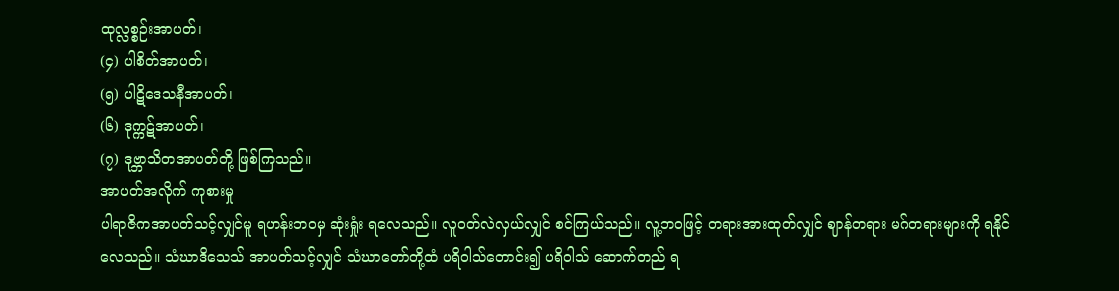ထုလ္လစ္စဉ်းအာပတ်၊
(၄) ပါစိတ်အာပတ်၊
(၅) ပါဋိဒေသနီအာပတ်၊
(၆) ဒုက္ကဋ်အာပတ်၊
(၇) ဒုဗ္ဘာသိတအာပတ်တို့ ဖြစ်ကြသည်။
အာပတ်အလိုက် ကုစားမှု
ပါရာဇိကအာပတ်သင့်လျှင်မူ ရဟန်းဘဝမှ ဆုံးရှုံး ရလေသည်။ လူဝတ်လဲလှယ်လျှင် စင်ကြယ်သည်။ လူ့ဘဝဖြင့် တရားအားထုတ်လျှင် ဈာန်တရား မဂ်တရားများကို ရနိုင်လေသည်။ သံဃာဒိသေသ် အာပတ်သင့်လျှင် သံဃာတော်တို့ထံ ပရိဝါသ်တောင်း၍ ပရိဝါသ် ဆောက်တည် ရ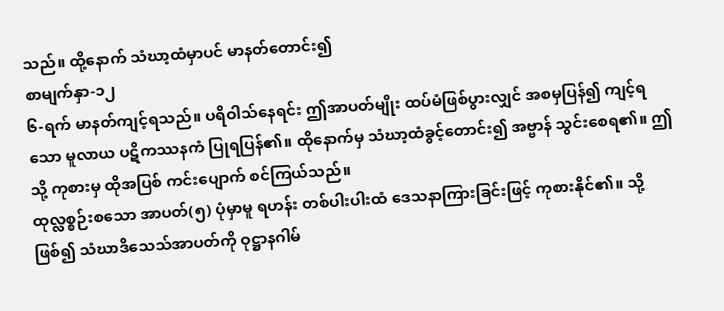သည်။ ထို့နောက် သံဃာ့ထံမှာပင် မာနတ်တောင်း၍
စာမျက်နှာ-၁၂
၆-ရက် မာနတ်ကျင့်ရသည်။ ပရိဝါသ်နေရင်း ဤအာပတ်မျိုး ထပ်မံဖြစ်ပွားလျှင် အစမှပြန်၍ ကျင့်ရသော မူလာယ ပဋိကဿနကံ ပြုရပြန်၏။ ထိုနောက်မှ သံဃာ့ထံခွင့်တောင်း၍ အဗ္ဗာန် သွင်းစေရ၏။ ဤသို့ ကုစားမှ ထိုအပြစ် ကင်းပျောက် စင်ကြယ်သည်။
ထုလ္လစ္စဉ်းစသော အာပတ်(၅) ပုံမှာမူ ရဟန်း တစ်ပါးပါးထံ ဒေသနာကြားခြင်းဖြင့် ကုစားနိုင်၏။ သို့ဖြစ်၍ သံဃာဒိသေသ်အာပတ်ကို ဝုဋ္ဌာနဂါမ်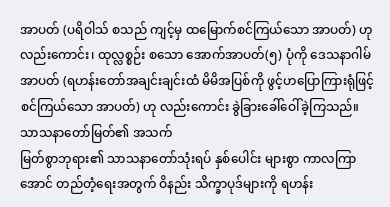အာပတ် (ပရိဝါသ် စသည် ကျင့်မှ ထမြောက်စင်ကြယ်သော အာပတ်) ဟု လည်းကောင်း၊ ထုလ္လစ္စဉ်း စသော အောက်အာပတ်(၅) ပုံကို ဒေသနာဂါမ်အာပတ် (ရဟန်းတော်အချင်းချင်းထံ မိမိအပြစ်ကို ဖွင့်ဟပြောကြားရုံဖြင့် စင်ကြယ်သော အာပတ်) ဟု လည်းကောင်း ခွဲခြားခေါ်ဝေါ်ခဲ့ကြသည်။
သာသနာတော်မြတ်၏ အသက်
မြတ်စွာဘုရား၏ သာသနာတော်သုံးရပ် နှစ်ပေါင်း များစွာ ကာလကြာအောင် တည်တံ့ရေးအတွက် ဝိနည်း သိက္ခာပုဒ်များကို ရဟန်း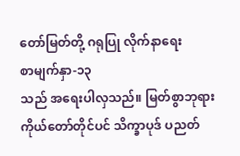တော်မြတ်တို့ ဂရုပြု လိုက်နာရေး
စာမျက်နှာ-၁၃
သည် အရေးပါလှသည်။ မြတ်စွာဘုရားကိုယ်တော်တိုင်ပင် သိက္ခာပုဒ် ပညတ်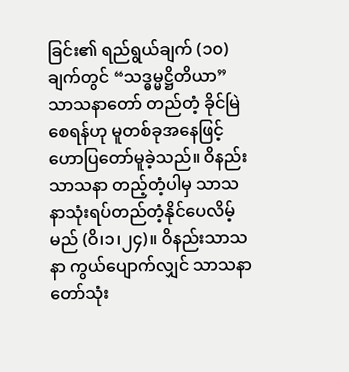ခြင်း၏ ရည်ရွယ်ချက် (၁၀) ချက်တွင် “သဒ္ဓမ္မဋ္ဌိတိယာ”သာသနာတော် တည်တံ့ ခိုင်မြဲစေရန်ဟု မူတစ်ခုအနေဖြင့် ဟောပြတော်မူခဲ့သည်။ ဝိနည်းသာသနာ တည့်တံ့ပါမှ သာသနာသုံးရပ်တည်တံ့နိုင်ပေလိမ့်မည် (ဝိ၊၁၊၂၄)။ ဝိနည်းသာသနာ ကွယ်ပျောက်လျှင် သာသနာတော်သုံး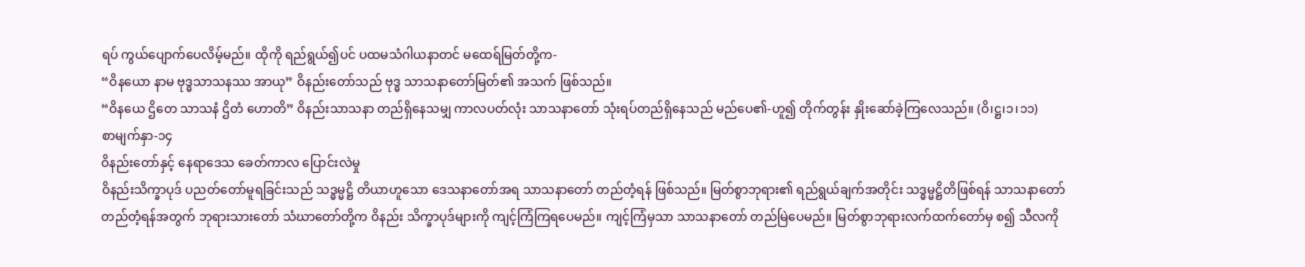ရပ် ကွယ်ပျောက်ပေလိမ့်မည်။ ထိုကို ရည်ရွယ်၍ပင် ပထမသံဂါယနာတင် မထေရ်မြတ်တို့က-
“ဝိနယော နာမ ဗုဒ္ဓသာသနဿ အာယု” ဝိနည်းတော်သည် ဗုဒ္ဓ သာသနာတော်မြတ်၏ အသက် ဖြစ်သည်။
“ဝိနယေ ဌိတေ သာသနံ ဌိတံ ဟောတိ” ဝိနည်းသာသနာ တည်ရှိနေသမျှ ကာလပတ်လုံး သာသနာတော် သုံးရပ်တည်ရှိနေသည် မည်ပေ၏-ဟူ၍ တိုက်တွန်း နှိုးဆော်ခဲ့ကြလေသည်။ (ဝိ၊ဋ္ဌ၊၁၊၁၁)
စာမျက်နှာ-၁၄
ဝိနည်းတော်နှင့် နေရာဒေသ ခေတ်ကာလ ပြောင်းလဲမှု
ဝိနည်းသိက္ခာပုဒ် ပညတ်တော်မူရခြင်းသည် သဒ္ဓမ္မဋ္ဌိ တိယာဟူသော ဒေသနာတော်အရ သာသနာတော် တည်တံ့ရန် ဖြစ်သည်။ မြတ်စွာဘုရား၏ ရည်ရွယ်ချက်အတိုင်း သဒ္ဓမ္မဋ္ဌိတိဖြစ်ရန် သာသနာတော် တည်တံ့ရန်အတွက် ဘုရားသားတော် သံဃာတော်တို့က ဝိနည်း သိက္ခာပုဒ်များကို ကျင့်ကြံကြရပေမည်။ ကျင့်ကြံမှသာ သာသနာတော် တည်မြဲပေမည်။ မြတ်စွာဘုရားလက်ထက်တော်မှ စ၍ သီလကို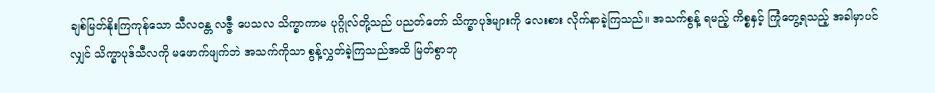ချစ်မြတ်နိုးကြကုန်သော သီလဝန္တ လဇ္ဇီ ပေသလ သိက္ခာကာမ ပုဂ္ဂိုလ်တို့သည် ပညတ်တော် သိက္ခာပုဒ်များကို လေးစား လိုက်နာခဲ့ကြသည်။ အသက်စွန့် ရမည့် ကိစ္စနှင့် ကြုံတွေ့ရသည့် အခါမှာပင်လျှင် သိက္ခာပုဒ်သီလကို မဖောက်ဖျက်ဘဲ အသက်ကိုသာ စွန့်လွှတ်ခဲ့ကြသည်အထိ မြတ်စွာဘု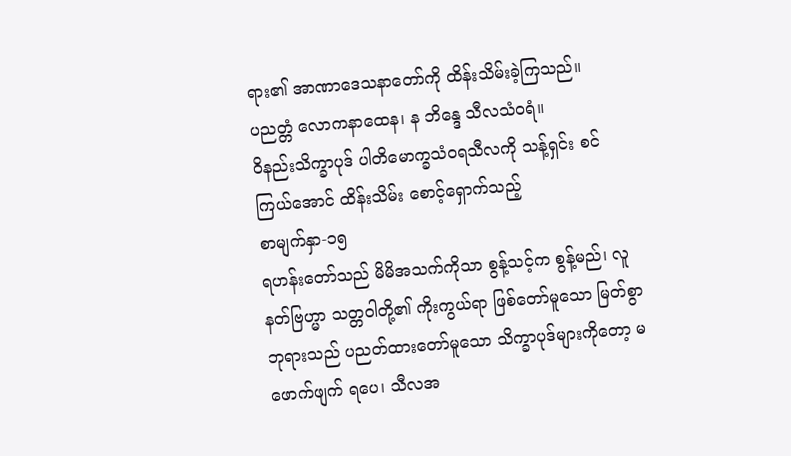ရား၏ အာဏာဒေသနာတော်ကို ထိန်းသိမ်းခဲ့ကြသည်။
ပညတ္တံ လောကနာထေန၊ န ဘိန္ဒေ သီလသံဝရံ။
ဝိနည်းသိက္ခာပုဒ် ပါတိမောက္ခသံဝရသီလကို သန့်ရှင်း စင်ကြယ်အောင် ထိန်းသိမ်း စောင့်ရှောက်သည့်
စာမျက်နှာ-၁၅
ရဟန်းတော်သည် မိမိအသက်ကိုသာ စွန့်သင့်က စွန့်မည်၊ လူနတ်ဗြဟ္မာ သတ္တဝါတို့၏ ကိုးကွယ်ရာ ဖြစ်တော်မူသော မြတ်စွာဘုရားသည် ပညတ်ထားတော်မူသော သိက္ခာပုဒ်များကိုတော့ မဖောက်ဖျက် ရပေ၊ သီလအ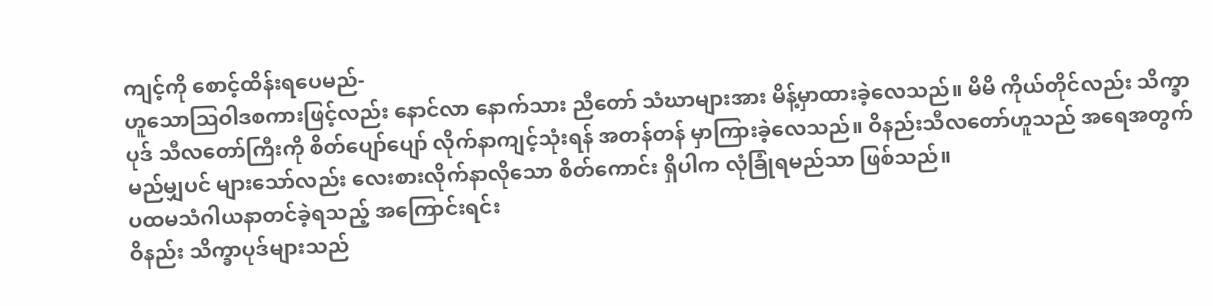ကျင့်ကို စောင့်ထိန်းရပေမည်-
ဟူသောဩဝါဒစကားဖြင့်လည်း နောင်လာ နောက်သား ညီတော် သံဃာများအား မိန့်မှာထားခဲ့လေသည်။ မိမိ ကိုယ်တိုင်လည်း သိက္ခာပုဒ် သီလတော်ကြီးကို စိတ်ပျော်ပျော် လိုက်နာကျင့်သုံးရန် အတန်တန် မှာကြားခဲ့လေသည်။ ဝိနည်းသီလတော်ဟူသည် အရေအတွက် မည်မျှပင် များသော်လည်း လေးစားလိုက်နာလိုသော စိတ်ကောင်း ရှိပါက လုံခြုံရမည်သာ ဖြစ်သည်။
ပထမသံဂါယနာတင်ခဲ့ရသည့် အကြောင်းရင်း
ဝိနည်း သိက္ခာပုဒ်များသည်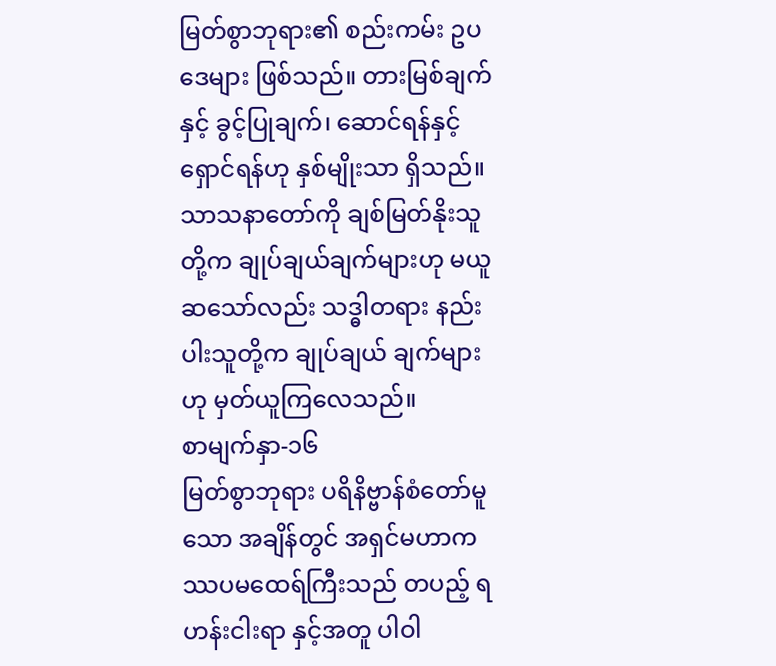မြတ်စွာဘုရား၏ စည်းကမ်း ဥပဒေများ ဖြစ်သည်။ တားမြစ်ချက်နှင့် ခွင့်ပြုချက်၊ ဆောင်ရန်နှင့် ရှောင်ရန်ဟု နှစ်မျိုးသာ ရှိသည်။ သာသနာတော်ကို ချစ်မြတ်နိုးသူတို့က ချုပ်ချယ်ချက်များဟု မယူဆသော်လည်း သဒ္ဓါတရား နည်းပါးသူတို့က ချုပ်ချယ် ချက်များဟု မှတ်ယူကြလေသည်။
စာမျက်နှာ-၁၆
မြတ်စွာဘုရား ပရိနိဗ္ဗာန်စံတော်မူသော အချိန်တွင် အရှင်မဟာကဿပမထေရ်ကြီးသည် တပည့် ရဟန်းငါးရာ နှင့်အတူ ပါဝါ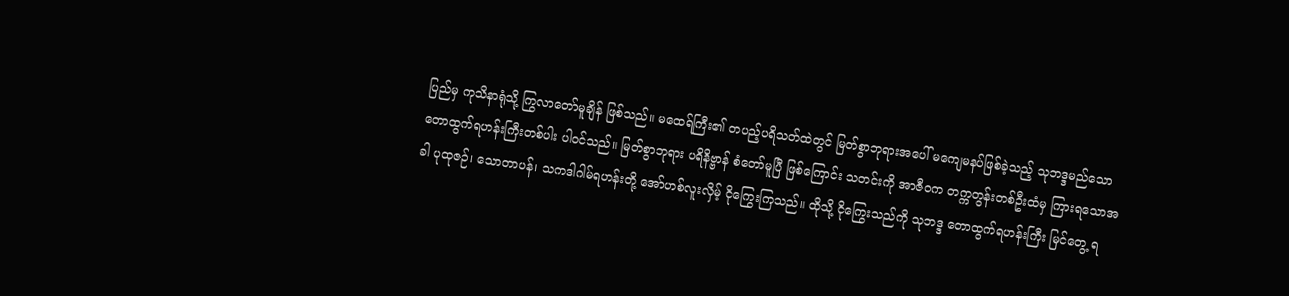ပြည်မှ ကုသိနာရုံသို့ ကြွလာတော်မူချိန် ဖြစ်သည်။ မထေရ်ကြီး၏ တပည့်ပရိသတ်ထဲတွင် မြတ်စွာဘုရားအပေါ် မကျေမနပ်ဖြစ်ခဲ့သည့် သုဘဒ္ဒမည်သော တောထွက်ရဟန်းကြီးတစ်ပါး ပါဝင်သည်။ မြတ်စွာဘုရား ပရိနိဗ္ဗာန် စံတော်မူပြီ ဖြစ်ကြောင်း သတင်းကို အာဇီဝက တက္ကတွန်းတစ်ဦးထံမှ ကြားရသောအခါ ပုထုဇဉ်၊ သောတာပန်၊ သကဒါဂါမ်ရဟန်းတို့ အော်ဟစ်လူးလှိမ့် ငိုကြွေးကြသည်။ ထိုသို့ ငိုကြွေးသည်ကို သုဘဒ္ဒ တောထွက်ရဟန်းကြီး မြင်တွေ့ ရ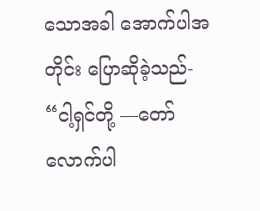သောအခါ အောက်ပါအတိုင်း ပြောဆိုခဲ့သည်-
“ငါ့ရှင်တို့ —တော်လောက်ပါ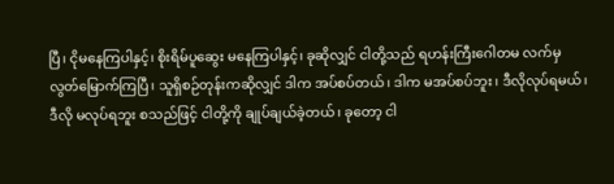ပြီ၊ ငိုမနေကြပါနှင့်၊ စိုးရိမ်ပူဆွေး မနေကြပါနှင့်၊ ခုဆိုလျှင် ငါတို့သည် ရဟန်းကြီးဂေါတမ လက်မှ လွတ်မြောက်ကြပြီ၊ သူရှိစဉ်တုန်းကဆိုလျှင် ဒါက အပ်စပ်တယ်၊ ဒါက မအပ်စပ်ဘူး၊ ဒီလိုလုပ်ရမယ်၊ ဒီလို မလုပ်ရဘူး စသည်ဖြင့် ငါတို့ကို ချုပ်ချယ်ခဲ့တယ်၊ ခုတော့ ငါ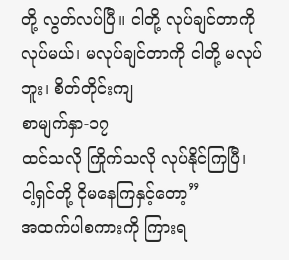တို့ လွတ်လပ်ပြီ။ ငါတို့ လုပ်ချင်တာကို လုပ်မယ်၊ မလုပ်ချင်တာကို ငါတို့ မလုပ်ဘူး၊ စိတ်တိုင်းကျ
စာမျက်နှာ-၁၇
ထင်သလို ကြိုက်သလို လုပ်နိုင်ကြပြီ၊ ငါ့ရှင်တို့ ငိုမနေကြနှင့်တော့”
အထက်ပါစကားကို ကြားရ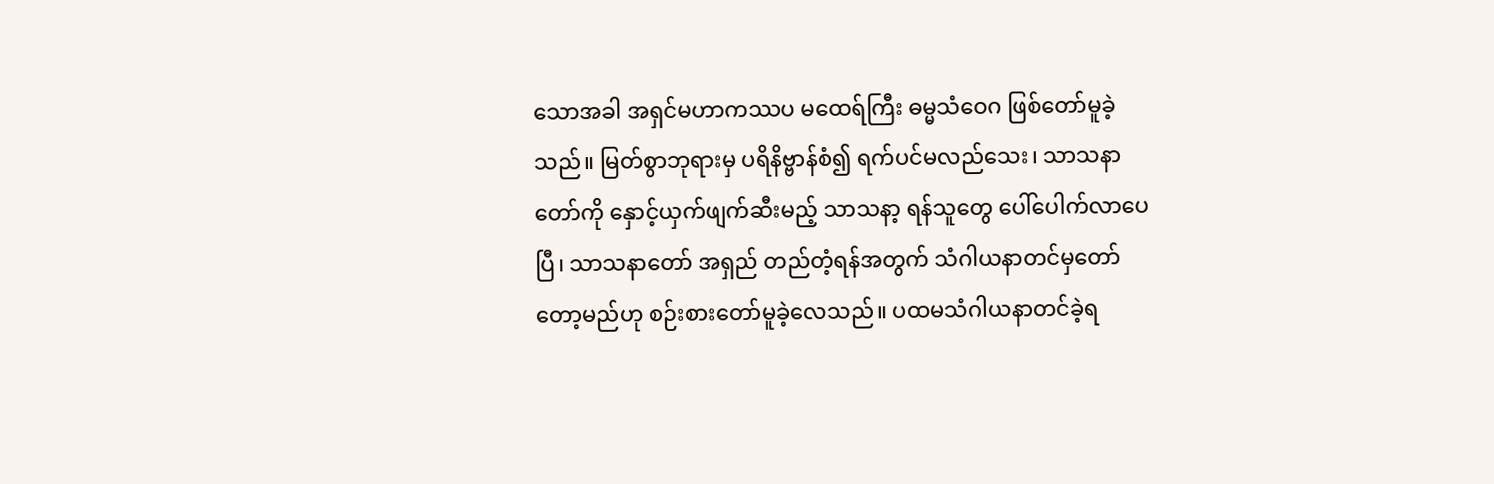သောအခါ အရှင်မဟာကဿပ မထေရ်ကြီး ဓမ္မသံဝေဂ ဖြစ်တော်မူခဲ့သည်။ မြတ်စွာဘုရားမှ ပရိနိဗ္ဗာန်စံ၍ ရက်ပင်မလည်သေး၊ သာသနာတော်ကို နှောင့်ယှက်ဖျက်ဆီးမည့် သာသနာ့ ရန်သူတွေ ပေါ်ပေါက်လာပေပြီ၊ သာသနာတော် အရှည် တည်တံ့ရန်အတွက် သံဂါယနာတင်မှတော်တော့မည်ဟု စဉ်းစားတော်မူခဲ့လေသည်။ ပထမသံဂါယနာတင်ခဲ့ရ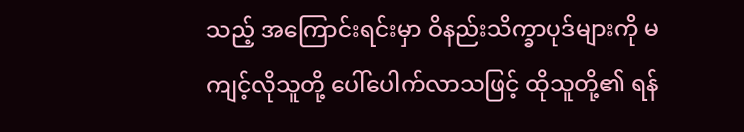သည့် အကြောင်းရင်းမှာ ဝိနည်းသိက္ခာပုဒ်များကို မကျင့်လိုသူတို့ ပေါ်ပေါက်လာသဖြင့် ထိုသူတို့၏ ရန်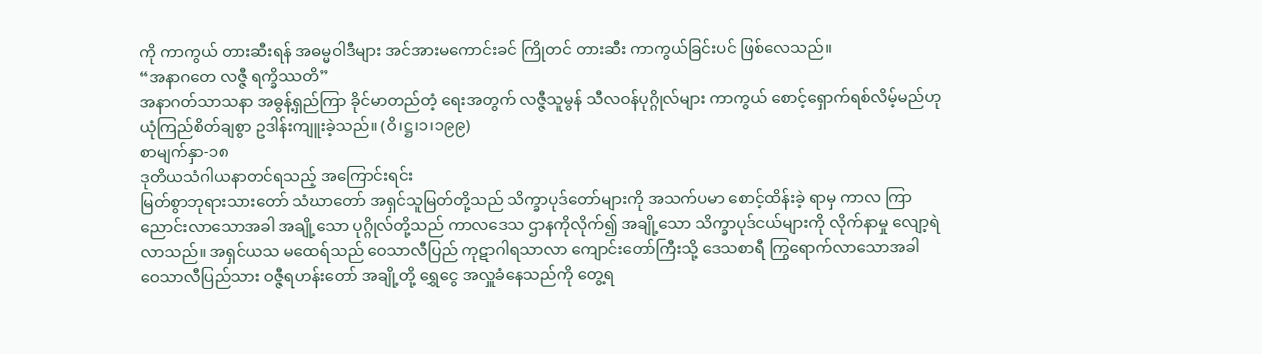ကို ကာကွယ် တားဆီးရန် အဓမ္မဝါဒီများ အင်အားမကောင်းခင် ကြိုတင် တားဆီး ကာကွယ်ခြင်းပင် ဖြစ်လေသည်။
“အနာဂတေ လဇ္ဇီ ရက္ခိဿတိ”
အနာဂတ်သာသနာ အဓွန့်ရှည်ကြာ ခိုင်မာတည်တံ့ ရေးအတွက် လဇ္ဇီသူမွန် သီလဝန်ပုဂ္ဂိုလ်များ ကာကွယ် စောင့်ရှောက်ရစ်လိမ့်မည်ဟု ယုံကြည်စိတ်ချစွာ ဥဒါန်းကျူးခဲ့သည်။ (ဝိ၊ဋ္ဌ၊၁၊၁၉၉)
စာမျက်နှာ-၁၈
ဒုတိယသံဂါယနာတင်ရသည့် အကြောင်းရင်း
မြတ်စွာဘုရားသားတော် သံဃာတော် အရှင်သူမြတ်တို့သည် သိက္ခာပုဒ်တော်များကို အသက်ပမာ စောင့်ထိန်းခဲ့ ရာမှ ကာလ ကြာညောင်းလာသောအခါ အချို့သော ပုဂ္ဂိုလ်တို့သည် ကာလဒေသ ဌာနကိုလိုက်၍ အချို့သော သိက္ခာပုဒ်ငယ်များကို လိုက်နာမှု လျော့ရဲလာသည်။ အရှင်ယသ မထေရ်သည် ဝေသာလီပြည် ကုဋာဂါရသာလာ ကျောင်းတော်ကြီးသို့ ဒေသစာရီ ကြွရောက်လာသောအခါ ဝေသာလီပြည်သား ဝဇ္ဇီရဟန်းတော် အချို့တို့ ရွှေငွေ အလှူခံနေသည်ကို တွေ့ရ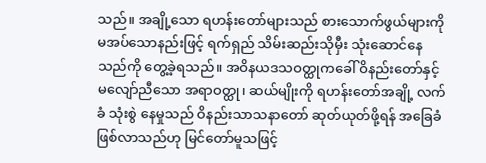သည်။ အချို့သော ရဟန်းတော်များသည် စားသောက်ဖွယ်များကို မအပ်သောနည်းဖြင့် ရက်ရှည် သိမ်းဆည်းသိုမှီး သုံးဆောင်နေသည်ကို တွေ့ခဲ့ရသည်။ အဝိနယဒသဝတ္ထုကခေါ် ဝိနည်းတော်နှင့် မလျော်ညီသော အရာဝတ္ထု၊ ဆယ်မျိုးကို ရဟန်းတော်အချို့ လက်ခံ သုံးစွဲ နေမှုသည် ဝိနည်းသာသနာတော် ဆုတ်ယုတ်ဖို့ရန် အခြေခံ ဖြစ်လာသည်ဟု မြင်တော်မူသဖြင့်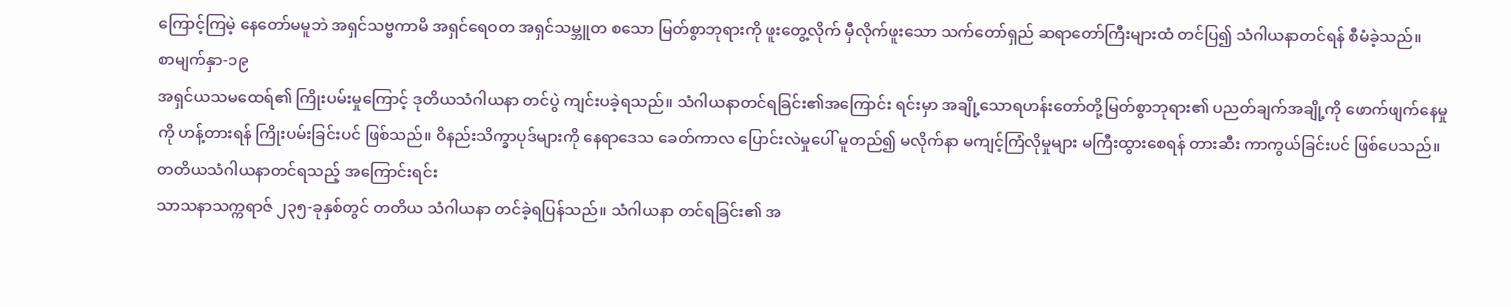ကြောင့်ကြမဲ့ နေတော်မမူဘဲ အရှင်သဗ္ဗကာမိ အရှင်ရေဝတ အရှင်သမ္ဘူတ စသော မြတ်စွာဘုရားကို ဖူးတွေ့လိုက် မှီလိုက်ဖူးသော သက်တော်ရှည် ဆရာတော်ကြီးများထံ တင်ပြ၍ သံဂါယနာတင်ရန် စီမံခဲ့သည်။
စာမျက်နှာ-၁၉
အရှင်ယသမထေရ်၏ ကြိုးပမ်းမှုကြောင့် ဒုတိယသံဂါယနာ တင်ပွဲ ကျင်းပခဲ့ရသည်။ သံဂါယနာတင်ရခြင်း၏အကြောင်း ရင်းမှာ အချို့သောရဟန်းတော်တို့မြတ်စွာဘုရား၏ ပညတ်ချက်အချို့ကို ဖောက်ဖျက်နေမှုကို ဟန့်တားရန် ကြိုးပမ်းခြင်းပင် ဖြစ်သည်။ ဝိနည်းသိက္ခာပုဒ်များကို နေရာဒေသ ခေတ်ကာလ ပြောင်းလဲမှုပေါ် မူတည်၍ မလိုက်နာ မကျင့်ကြံလိုမှုများ မကြီးထွားစေရန် တားဆီး ကာကွယ်ခြင်းပင် ဖြစ်ပေသည်။
တတိယသံဂါယနာတင်ရသည့် အကြောင်းရင်း
သာသနာသက္ကရာဇ် ၂၃၅-ခုနှစ်တွင် တတိယ သံဂါယနာ တင်ခဲ့ရပြန်သည်။ သံဂါယနာ တင်ရခြင်း၏ အ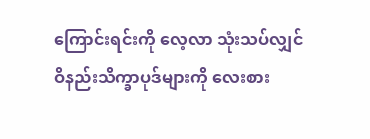ကြောင်းရင်းကို လေ့လာ သုံးသပ်လျှင် ဝိနည်းသိက္ခာပုဒ်များကို လေးစား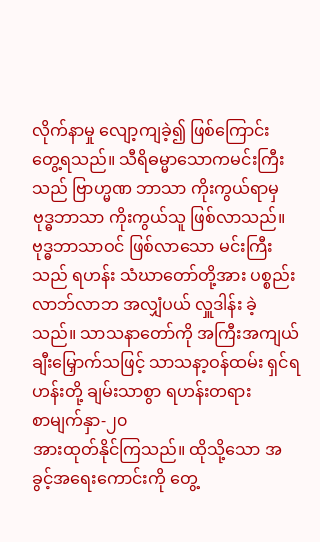လိုက်နာမှု လျော့ကျခဲ့၍ ဖြစ်ကြောင်း တွေ့ရသည်။ သီရိဓမ္မာသောကမင်းကြီးသည် ဗြာဟ္မဏ ဘာသာ ကိုးကွယ်ရာမှ ဗုဒ္ဓဘာသာ ကိုးကွယ်သူ ဖြစ်လာသည်။ ဗုဒ္ဓဘာသာဝင် ဖြစ်လာသော မင်းကြီးသည် ရဟန်း သံဃာတော်တို့အား ပစ္စည်းလာဘ်လာဘ အလျှံပယ် လှူဒါန်း ခဲ့သည်။ သာသနာတော်ကို အကြီးအကျယ် ချီးမြှောက်သဖြင့် သာသနာ့ဝန်ထမ်း ရှင်ရဟန်းတို့ ချမ်းသာစွာ ရဟန်းတရား
စာမျက်နှာ-၂၀
အားထုတ်နိုင်ကြသည်။ ထိုသို့သော အခွင့်အရေးကောင်းကို တွေ့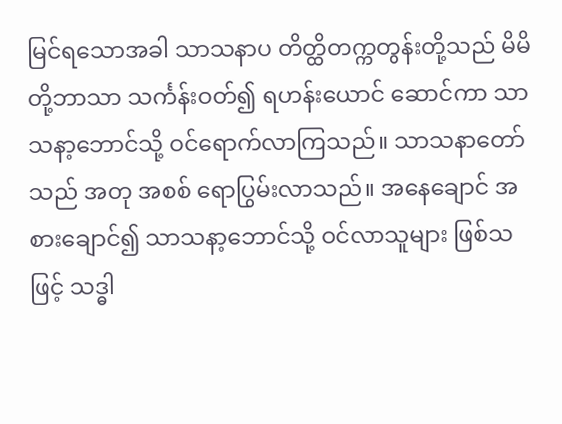မြင်ရသောအခါ သာသနာပ တိတ္ထိတက္ကတွန်းတို့သည် မိမိတို့ဘာသာ သင်္ကန်းဝတ်၍ ရဟန်းယောင် ဆောင်ကာ သာသနာ့ဘောင်သို့ ဝင်ရောက်လာကြသည်။ သာသနာတော်သည် အတု အစစ် ရောပြွမ်းလာသည်။ အနေချောင် အစားချောင်၍ သာသနာ့ဘောင်သို့ ဝင်လာသူများ ဖြစ်သဖြင့် သဒ္ဓါ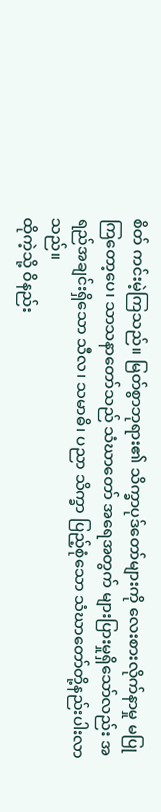စိတ် ကင်းမဲ့ကြသည်။ မြတ်စွာဘုရား၏ သိက္ခာပုဒ်တော်များကို လေးစားလိုက်နာမှု မပြုကြတော့ပေ၊ သာသနာတော်သည် သံဃာတော် အရေအတွက် များပြားမှုရှိသော်လည်း အရည်အချင်းရှိသော သီလ၊ သမာဓိ၊ ပညာ သိက္ခာ ပြည့်စုံသော သံဃာတော်တို့နည်းပါးလာသည်။
ထိုကဲ့သို့ ဝိနည်း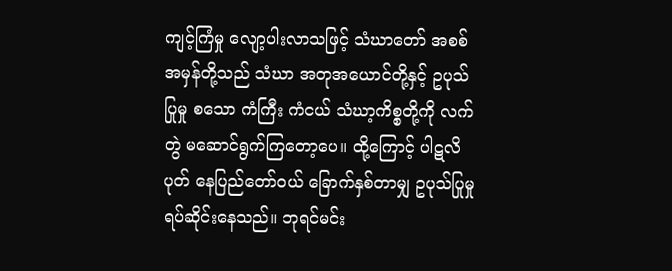ကျင့်ကြံမှု လျော့ပါးလာသဖြင့် သံဃာတော် အစစ်အမှန်တို့သည် သံဃာ အတုအယောင်တို့နှင့် ဥပုသ်ပြုမှု စသော ကံကြီး ကံငယ် သံဃာ့ကိစ္စတို့ကို လက်တွဲ မဆောင်ရွက်ကြတော့ပေ။ ထို့ကြောင့် ပါဋလိပုတ် နေပြည်တော်ဝယ် ခြောက်နှစ်တာမျှ ဥပုသ်ပြုမှု ရပ်ဆိုင်းနေသည်။ ဘုရင်မင်း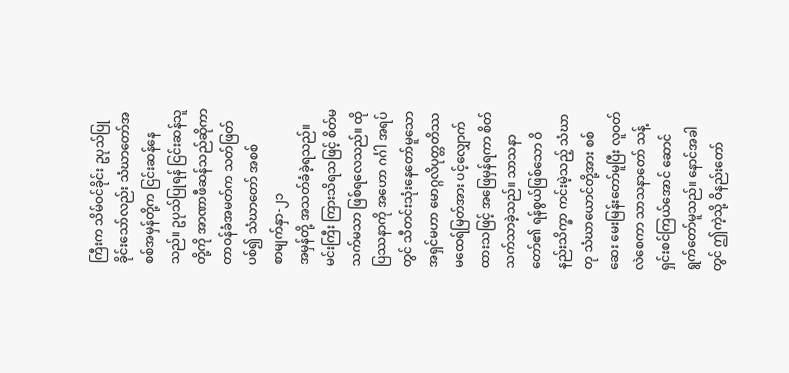ကြီးက သိမ်ဝင်ခိုင်း ဥပုသ်ပြုခိုင်းသော်လည်း သံဃာတော်အစစ်အမှန်တို့က ငြင်းဆန်နေသည်။ ဥပုသ်ပြုရန် ငြင်းဆန်သူတို့ကို အာဏာဖီဆန်သည်ဆိုကာ တာဝန်ခံအမတ်က သတ်ဖြတ်ပစ်၍ သံဃာတော် အစစ်
စာမျက်နှာ-၂၁
အမှန်တို့ အသတ်ခံခဲ့ရသည်။ မင်းကြီး ကြားသိရသဖြင့် စိတ်မသက်မသာ ဖြစ်ရလေသည်။ ထိုပြဿနာကို အဟော ဂင်္ဂါ အရပ်တွင် သီတင်းသုံးနေတော်မူသော အရှင်မဟာ မောဂ္ဂလိပုတ္တတိဿ မထေရ်မြတ်အား ပင့်လျှောက်ထားသဖြင့် အဖြေမှန်ရကာ စိတ်သက်သာခဲ့သည်။ သာသနာတော်၏ ရန်စွယ်ဖြစ်သော ဝိနည်းသိက္ခာ ကင်းမဲ့သည့် သံဃာတု သံဃာယောင်တို့အား စစ်ဆေး မေးမြန်းတော်မူပြီး လူဝတ်လဲစေကာ သာသနာတော် သန့်ရှင်းစင်ကြယ်အောင် ဆောင် ရွက်တော်မူသည်။ နောင်အခါတွင် ဤကဲ့သို့ ဝိနည်းတော်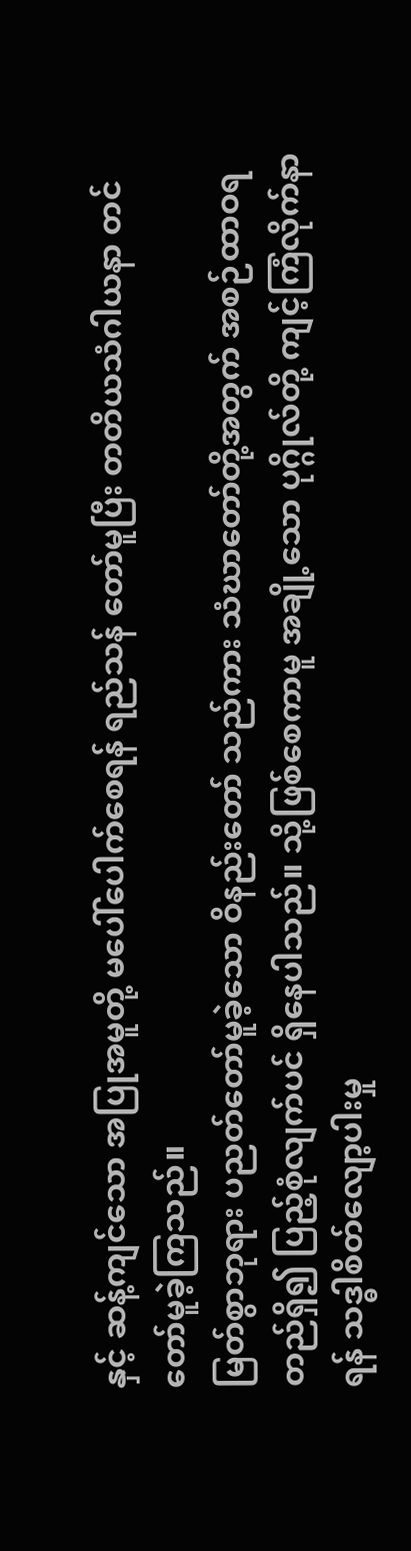နှင့် ဆန့်ကျင်သော အပြုအမူတို့ မပေါ်ပေါက်စေရန် ရည်သန် တော်မူပြီး တတိယသံဂါယနာ တင်တော်မူခဲ့ကြသည်။
မြတ်စွာဘုရား ပညတ်တော်မူခဲ့သော ဝိနည်းတော် သည်ကား သံဃာတော်တို့အတွက် အစဉ်ထာဝရတည်ရှိ၍ ပြည့်စုံလျက်ပင် ရှိနေပါသည်။ သို့ဖြစ်စေကာမူ အချို့သော ပုဂ္ဂိုလ်တို့ ကျင့်ကြံလိုက်နာရန် သဒ္ဓါစိတ်လျော့ပါးမှု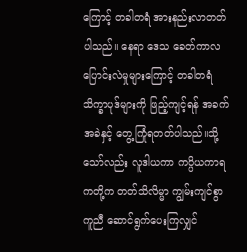ကြောင့် တခါတရံ အားနည်းလာတတ်ပါသည်။ နေရာ ဒေသ ခေတ်ကာလ ပြောင်းလဲမှုများကြောင့် တခါတရံ သိက္ခာပုဒ်များကို ဖြည့်ကျင့်ရန် အခက်အခဲနှင့် တွေ့ကြုံရတတ်ပါသည်။သို့သော်လည်း လူဒါယကာ ကပ္ပိယကာရကတို့က တတ်သိလိမ္မာ ကျွမ်းကျင်စွာ ကူညီ ဆောင်ရွက်ပေးကြလျှင်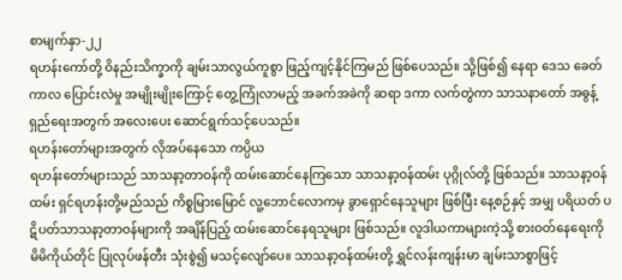စာမျက်နှာ-၂၂
ရဟန်းကော်တို့ ဝိနည်းသိက္ခာကို ချမ်းသာလွယ်ကူစွာ ဖြည့်ကျင့်နိုင်ကြမည် ဖြစ်ပေသည်။ သို့ဖြစ်၍ နေရာ ဒေသ ခေတ်ကာလ ပြောင်းလဲမှု အမျိုးမျိုးကြောင့် တွေ့ကြုံလာမည့် အခက်အခဲကို ဆရာ ဒကာ လက်တွဲကာ သာသနာတော် အဓွန့်ရှည်ရေးအတွက် အလေးပေး ဆောင်ရွက်သင့်ပေသည်။
ရဟန်းတော်များအတွက် လိုအပ်နေသော ကပ္ပိယ
ရဟန်းတော်များသည် သာသနာ့တာဝန်ကို ထမ်းဆောင်နေကြသော သာသနာ့ဝန်ထမ်း ပုဂ္ဂိုလ်တို့ ဖြစ်သည်။ သာသနာ့ဝန်ထမ်း ရှင်ရဟန်းတို့မည်သည် ကိစ္စမြားမြောင် လူ့ဘောင်လောကမှ ခွာရှောင်နေသူများ ဖြစ်ပြီး နေ့စဉ်နှင့် အမျှ ပရိယတ် ပဋိပတ်သာသနာ့တာဝန်များကို အချိန်ပြည့် ထမ်းဆောင်နေရသူများ ဖြစ်သည်။ လူဒါယကာများကဲ့သို့ စားဝတ်နေရေးကို မိမိကိုယ်တိုင် ပြုလုပ်ဖန်တီး သုံးစွဲ၍ မသင့်လျော်ပေ။ သာသနာ့ဝန်ထမ်းတို့ ရွှင်လန်းကျန်းမာ ချမ်းသာစွာဖြင့်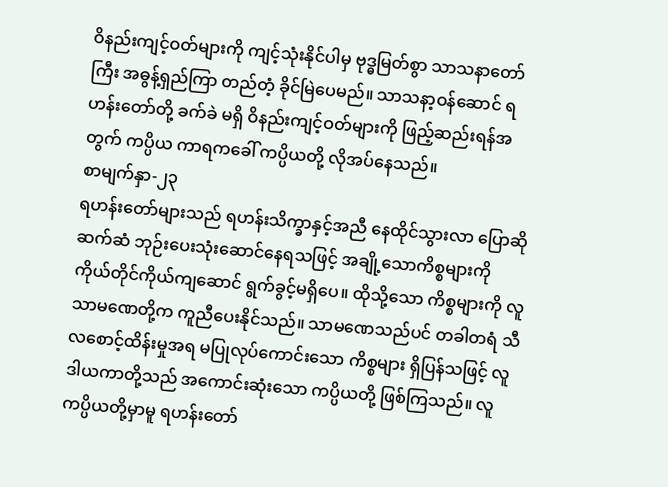ဝိနည်းကျင့်ဝတ်များကို ကျင့်သုံးနိုင်ပါမှ ဗုဒ္ဓမြတ်စွာ သာသနာတော်ကြီး အဓွန့်ရှည်ကြာ တည်တံ့ ခိုင်မြဲပေမည်။ သာသနာ့ဝန်ဆောင် ရဟန်းတော်တို့ ခက်ခဲ မရှိ ဝိနည်းကျင့်ဝတ်များကို ဖြည့်ဆည်းရန်အတွက် ကပ္ပိယ ကာရကခေါ် ကပ္ပိယတို့ လိုအပ်နေသည်။
စာမျက်နှာ-၂၃
ရဟန်းတော်များသည် ရဟန်းသိက္ခာနှင့်အညီ နေထိုင်သွားလာ ပြောဆိုဆက်ဆံ ဘုဉ်းပေးသုံးဆောင်နေရသဖြင့် အချို့သောကိစ္စများကို ကိုယ်တိုင်ကိုယ်ကျဆောင် ရွက်ခွင့်မရှိပေ။ ထိုသို့သော ကိစ္စများကို လူ သာမဏေတို့က ကူညီပေးနိုင်သည်။ သာမဏေသည်ပင် တခါတရံ သီလစောင့်ထိန်းမှုအရ မပြုလုပ်ကောင်းသော ကိစ္စများ ရှိပြန်သဖြင့် လူဒါယကာတို့သည် အကောင်းဆုံးသော ကပ္ပိယတို့ ဖြစ်ကြသည်။ လူကပ္ပိယတို့မှာမူ ရဟန်းတော်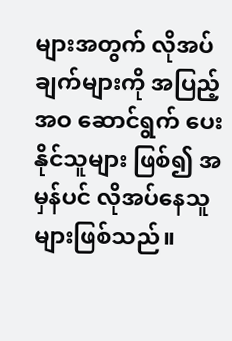များအတွက် လိုအပ်ချက်များကို အပြည့်အဝ ဆောင်ရွက် ပေးနိုင်သူများ ဖြစ်၍ အမှန်ပင် လိုအပ်နေသူများဖြစ်သည်။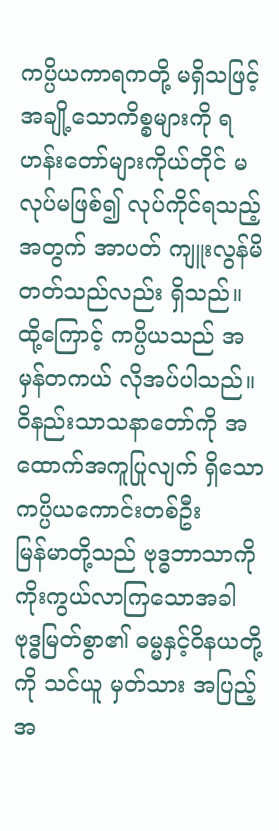ကပ္ပိယကာရကတို့ မရှိသဖြင့် အချို့သောကိစ္စများကို ရဟန်းတော်များကိုယ်တိုင် မလုပ်မဖြစ်၍ လုပ်ကိုင်ရသည့်အတွက် အာပတ် ကျူးလွန်မိတတ်သည်လည်း ရှိသည်။ ထို့ကြောင့် ကပ္ပိယသည် အမှန်တကယ် လိုအပ်ပါသည်။
ဝိနည်းသာသနာတော်ကို အထောက်အကူပြုလျက် ရှိသော ကပ္ပိယကောင်းတစ်ဦး
မြန်မာတို့သည် ဗုဒ္ဓဘာသာကို ကိုးကွယ်လာကြသောအခါ ဗုဒ္ဓမြတ်စွာ၏ ဓမ္မနှင့်ဝိနယတို့ကို သင်ယူ မှတ်သား အပြည့်အ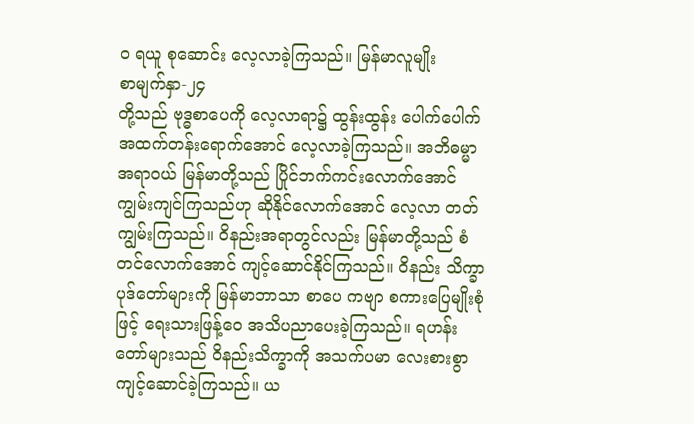ဝ ရယူ စုဆောင်း လေ့လာခဲ့ကြသည်။ မြန်မာလူမျိုး
စာမျက်နှာ-၂၄
တို့သည် ဗုဒ္ဓစာပေကို လေ့လာရာ၌ ထွန်းထွန်း ပေါက်ပေါက် အထက်တန်းရောက်အောင် လေ့လာခဲ့ကြသည်။ အဘိဓမ္မာ အရာဝယ် မြန်မာတို့သည် ပြိုင်ဘက်ကင်းလောက်အောင် ကျွမ်းကျင်ကြသည်ဟု ဆိုနိုင်လောက်အောင် လေ့လာ တတ်ကျွမ်းကြသည်။ ဝိနည်းအရာတွင်လည်း မြန်မာတို့သည် စံတင်လောက်အောင် ကျင့်ဆောင်နိုင်ကြသည်။ ဝိနည်း သိက္ခာပုဒ်တော်များကို မြန်မာဘာသာ စာပေ ကဗျာ စကားပြေမျိုးစုံဖြင့် ရေးသားဖြန့်ဝေ အသိပညာပေးခဲ့ကြသည်။ ရဟန်းတော်များသည် ဝိနည်းသိက္ခာကို အသက်ပမာ လေးစားစွာ ကျင့်ဆောင်ခဲ့ကြသည်။ ယ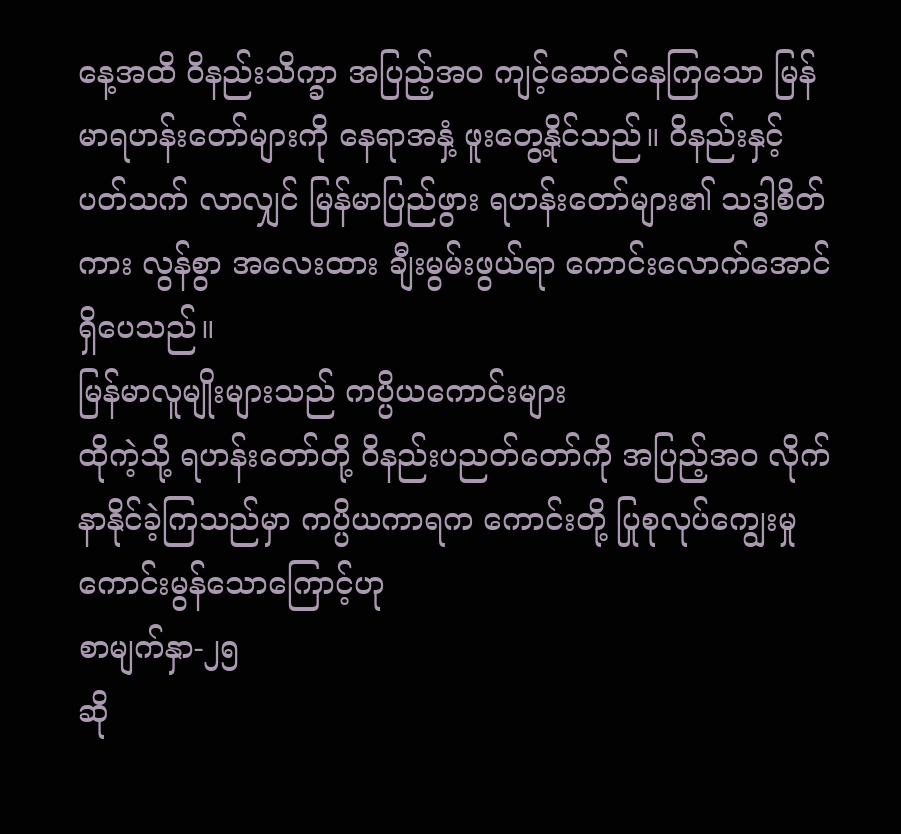နေ့အထိ ဝိနည်းသိက္ခာ အပြည့်အဝ ကျင့်ဆောင်နေကြသော မြန်မာရဟန်းတော်များကို နေရာအနှံ့ ဖူးတွေ့နိုင်သည်။ ဝိနည်းနှင့် ပတ်သက် လာလျှင် မြန်မာပြည်ဖွား ရဟန်းတော်များ၏ သဒ္ဓါစိတ်ကား လွန်စွာ အလေးထား ချီးမွမ်းဖွယ်ရာ ကောင်းလောက်အောင် ရှိပေသည်။
မြန်မာလူမျိုးများသည် ကပ္ပိယကောင်းများ
ထိုကဲ့သို့ ရဟန်းတော်တို့ ဝိနည်းပညတ်တော်ကို အပြည့်အဝ လိုက်နာနိုင်ခဲ့ကြသည်မှာ ကပ္ပိယကာရက ကောင်းတို့ ပြုစုလုပ်ကျွေးမှု ကောင်းမွန်သောကြောင့်ဟု
စာမျက်နှာ-၂၅
ဆို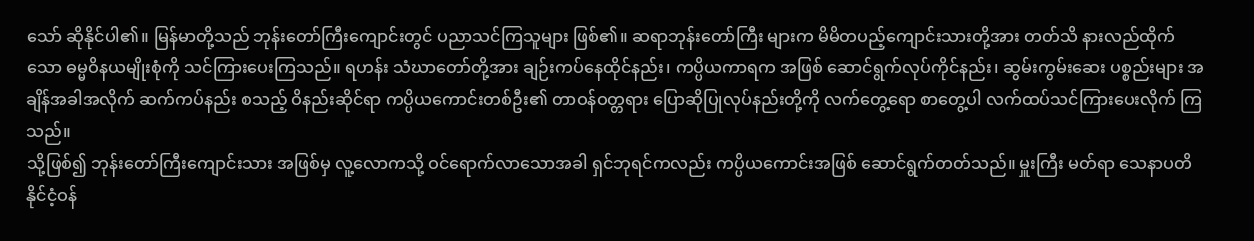သော် ဆိုနိုင်ပါ၏။ မြန်မာတို့သည် ဘုန်းတော်ကြီးကျောင်းတွင် ပညာသင်ကြသူများ ဖြစ်၏။ ဆရာဘုန်းတော်ကြီး များက မိမိတပည့်ကျောင်းသားတို့အား တတ်သိ နားလည်ထိုက်သော ဓမ္မဝိနယမျိုးစုံကို သင်ကြားပေးကြသည်။ ရဟန်း သံဃာတော်တို့အား ချဉ်းကပ်နေထိုင်နည်း၊ ကပ္ပိယကာရက အဖြစ် ဆောင်ရွက်လုပ်ကိုင်နည်း၊ ဆွမ်းကွမ်းဆေး ပစ္စည်းများ အချိန်အခါအလိုက် ဆက်ကပ်နည်း စသည့် ဝိနည်းဆိုင်ရာ ကပ္ပိယကောင်းတစ်ဦး၏ တာဝန်ဝတ္တရား ပြောဆိုပြုလုပ်နည်းတို့ကို လက်တွေ့ရော စာတွေ့ပါ လက်ထပ်သင်ကြားပေးလိုက် ကြသည်။
သို့ဖြစ်၍ ဘုန်းတော်ကြီးကျောင်းသား အဖြစ်မှ လူ့လောကသို့ ဝင်ရောက်လာသောအခါ ရှင်ဘုရင်ကလည်း ကပ္ပိယကောင်းအဖြစ် ဆောင်ရွက်တတ်သည်။ မှူးကြီး မတ်ရာ သေနာပတိ နိုင်ငံ့ဝန်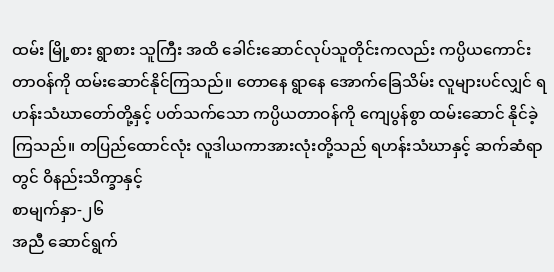ထမ်း မြို့စား ရွာစား သူကြီး အထိ ခေါင်းဆောင်လုပ်သူတိုင်းကလည်း ကပ္ပိယကောင်း တာဝန်ကို ထမ်းဆောင်နိုင်ကြသည်။ တောနေ ရွာနေ အောက်ခြေသိမ်း လူများပင်လျှင် ရဟန်းသံဃာတော်တို့နှင့် ပတ်သက်သော ကပ္ပိယတာဝန်ကို ကျေပွန်စွာ ထမ်းဆောင် နိုင်ခဲ့ကြသည်။ တပြည်ထောင်လုံး လူဒါယကာအားလုံးတို့သည် ရဟန်းသံဃာနှင့် ဆက်ဆံရာတွင် ဝိနည်းသိက္ခာနှင့်
စာမျက်နှာ-၂၆
အညီ ဆောင်ရွက်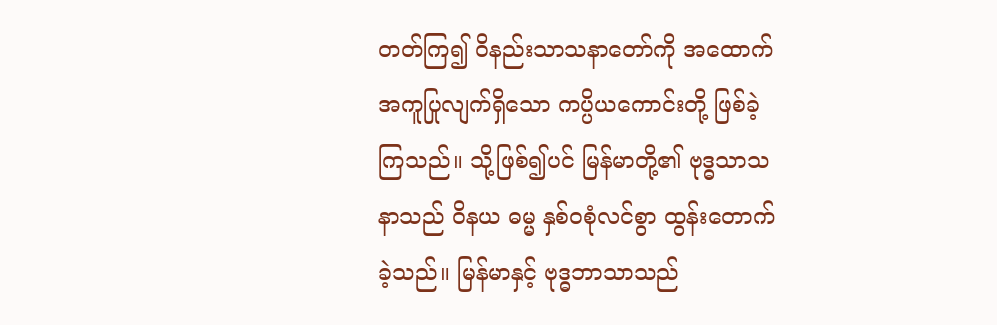တတ်ကြ၍ ဝိနည်းသာသနာတော်ကို အထောက်အကူပြုလျက်ရှိသော ကပ္ပိယကောင်းတို့ ဖြစ်ခဲ့ ကြသည်။ သို့ဖြစ်၍ပင် မြန်မာတို့၏ ဗုဒ္ဓသာသနာသည် ဝိနယ ဓမ္မ နှစ်ဝစုံလင်စွာ ထွန်းတောက်ခဲ့သည်။ မြန်မာနှင့် ဗုဒ္ဓဘာသာသည်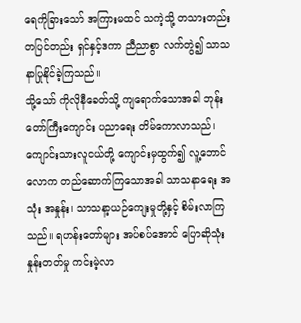ရေကိုခြားသော် အကြားမထင် သကဲ့သို့ တသားတည်း တပြင်တည်း ရှင်နှင့်ဒကာ ညီညာစွာ လက်တွဲ၍ သာသနာပြုနိုင်ခဲ့ကြသည်။
သို့သော် ကိုလိုနီခေတ်သို့ ကျရောက်သောအခါ ဘုန်းတော်ကြီးကျောင်း ပညာရေး တိမ်ကောလာသည်၊ ကျောင်းသားလူငယ်တို့ ကျောင်းမှထွက်၍ လူ့ဘောင်လောက တည်ဆောက်ကြသောအခါ သာသနာရေး အသုံး အနှုန်း၊ သာသနာ့ယဉ်ကျေးမှုတို့နှင့် စိမ်းလာကြသည်။ ရဟန်းတော်များ အပ်စပ်အောင် ပြောဆိုသုံးနှုန်းတတ်မှု ကင်းမဲ့လာ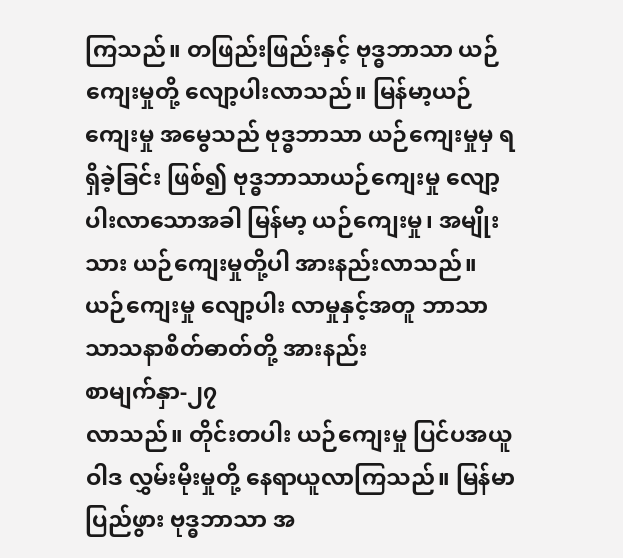ကြသည်။ တဖြည်းဖြည်းနှင့် ဗုဒ္ဓဘာသာ ယဉ်ကျေးမှုတို့ လျော့ပါးလာသည်။ မြန်မာ့ယဉ်ကျေးမှု အမွေသည် ဗုဒ္ဓဘာသာ ယဉ်ကျေးမှုမှ ရရှိခဲ့ခြင်း ဖြစ်၍ ဗုဒ္ဓဘာသာယဉ်ကျေးမှု လျော့ပါးလာသောအခါ မြန်မာ့ ယဉ်ကျေးမှု၊ အမျိုးသား ယဉ်ကျေးမှုတို့ပါ အားနည်းလာသည်။ ယဉ်ကျေးမှု လျော့ပါး လာမှုနှင့်အတူ ဘာသာ သာသနာစိတ်ဓာတ်တို့ အားနည်း
စာမျက်နှာ-၂၇
လာသည်။ တိုင်းတပါး ယဉ်ကျေးမှု ပြင်ပအယူဝါဒ လွှမ်းမိုးမှုတို့ နေရာယူလာကြသည်။ မြန်မာပြည်ဖွား ဗုဒ္ဓဘာသာ အ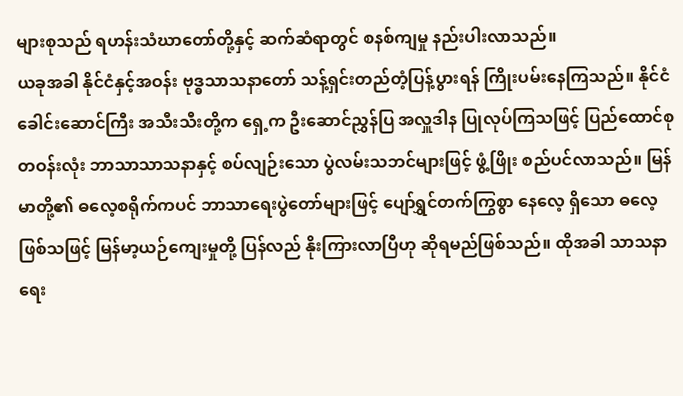များစုသည် ရဟန်းသံဃာတော်တို့နှင့် ဆက်ဆံရာတွင် စနစ်ကျမှု နည်းပါးလာသည်။
ယခုအခါ နိုင်ငံနှင့်အဝန်း ဗုဒ္ဓသာသနာတော် သန့်ရှင်းတည်တံ့ပြန့်ပွားရန် ကြိုးပမ်းနေကြသည်။ နိုင်ငံ ခေါင်းဆောင်ကြီး အသီးသီးတို့က ရှေ့က ဦးဆောင်ညွှန်ပြ အလှူဒါန ပြုလုပ်ကြသဖြင့် ပြည်ထောင်စုတဝန်းလုံး ဘာသာသာသနာနှင့် စပ်လျဉ်းသော ပွဲလမ်းသဘင်များဖြင့် ဖွံ့ဖြိုး စည်ပင်လာသည်။ မြန်မာတို့၏ ဓလေ့စရိုက်ကပင် ဘာသာရေးပွဲတော်များဖြင့် ပျော်ရွှင်တက်ကြွစွာ နေလေ့ ရှိသော ဓလေ့ဖြစ်သဖြင့် မြန်မာ့ယဉ်ကျေးမှုတို့ ပြန်လည် နိုးကြားလာပြီဟု ဆိုရမည်ဖြစ်သည်။ ထိုအခါ သာသနာရေး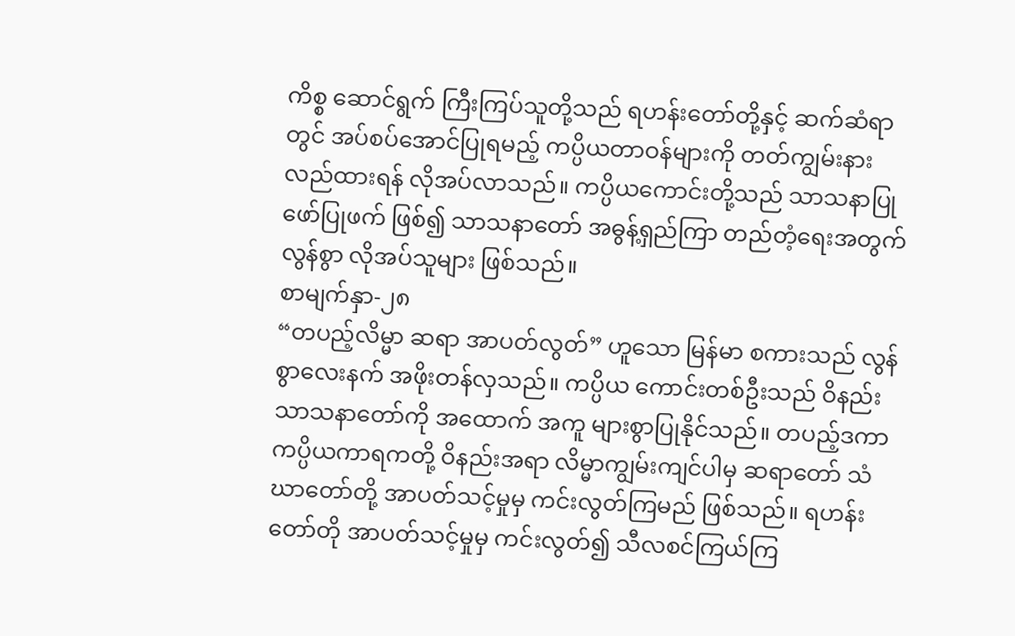ကိစ္စ ဆောင်ရွက် ကြီးကြပ်သူတို့သည် ရဟန်းတော်တို့နှင့် ဆက်ဆံရာတွင် အပ်စပ်အောင်ပြုရမည့် ကပ္ပိယတာဝန်များကို တတ်ကျွမ်းနားလည်ထားရန် လိုအပ်လာသည်။ ကပ္ပိယကောင်းတို့သည် သာသနာပြုဖော်ပြုဖက် ဖြစ်၍ သာသနာတော် အဓွန့်ရှည်ကြာ တည်တံ့ရေးအတွက် လွန်စွာ လိုအပ်သူများ ဖြစ်သည်။
စာမျက်နှာ-၂၈
“တပည့်လိမ္မာ ဆရာ အာပတ်လွတ်” ဟူသော မြန်မာ စကားသည် လွန်စွာလေးနက် အဖိုးတန်လှသည်။ ကပ္ပိယ ကောင်းတစ်ဦးသည် ဝိနည်းသာသနာတော်ကို အထောက် အကူ များစွာပြုနိုင်သည်။ တပည့်ဒကာ ကပ္ပိယကာရကတို့ ဝိနည်းအရာ လိမ္မာကျွမ်းကျင်ပါမှ ဆရာတော် သံဃာတော်တို့ အာပတ်သင့်မှုမှ ကင်းလွတ်ကြမည် ဖြစ်သည်။ ရဟန်းတော်တို အာပတ်သင့်မှုမှ ကင်းလွတ်၍ သီလစင်ကြယ်ကြ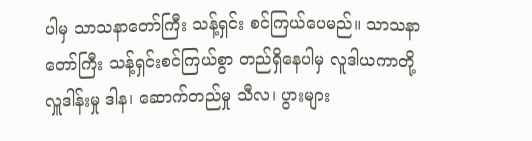ပါမှ သာသနာတော်ကြီး သန့်ရှင်း စင်ကြယ်ပေမည်။ သာသနာတော်ကြီး သန့်ရှင်းစင်ကြယ်စွာ တည်ရှိနေပါမှ လူဒါယကာတို့ လှူဒါန်းမှု ဒါန၊ ဆောက်တည်မှု သီလ၊ ပွားများ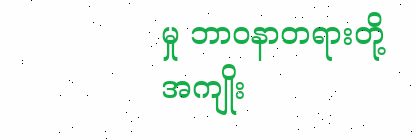မှု ဘာဝနာတရားတို့ အကျိုး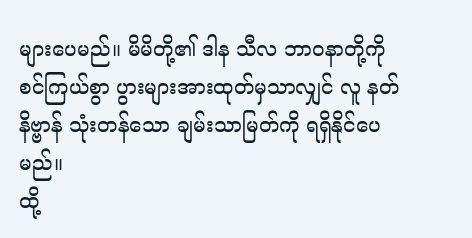များပေမည်။ မိမိတို့၏ ဒါန သီလ ဘာဝနာတို့ကို စင်ကြယ်စွာ ပွားများအားထုတ်မှသာလျှင် လူ နတ် နိဗ္ဗာန် သုံးတန်သော ချမ်းသာမြတ်ကို ရရှိနိုင်ပေမည်။
ထို့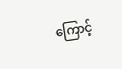ကြောင့်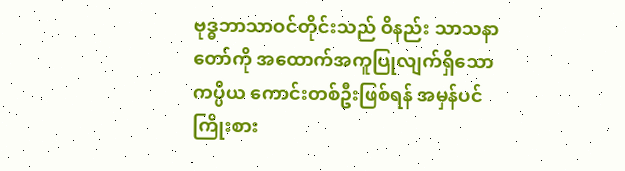ဗုဒ္ဓဘာသာဝင်တိုင်းသည် ဝိနည်း သာသနာတော်ကို အထောက်အကူပြုလျက်ရှိသော ကပ္ပိယ ကောင်းတစ်ဦးဖြစ်ရန် အမှန်ပင် ကြိုးစား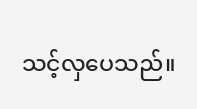သင့်လှပေသည်။